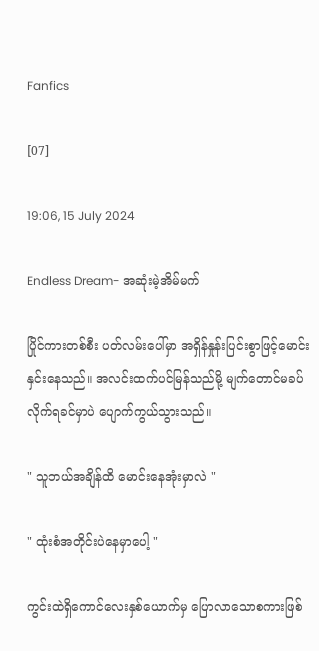Fanfics

[07]

19:06, 15 July 2024

Endless Dream- အဆုံးမဲ့အိမ်မက်

ပြိုင်ကားတစ်စီး ပတ်လမ်းပေါ်မှာ အရှိန်နှုန်းပြင်းစွာဖြင့်မောင်းနှင်းနေသည်။ အလင်းထက်ပင်မြန်သည်မို့ မျက်တောင်မခပ်လိုက်ရခင်မှာပဲ ပျောက်ကွယ်သွားသည်။

" သူဘယ်အချိန်ထိ မောင်းနေအုံးမှာလဲ "

" ထုံးစံအတိုင်းပဲနေမှာပေါ့ "

ကွင်းထဲရှိကောင်လေးနှစ်ယောက်မှ ပြောလာသောစကားဖြစ်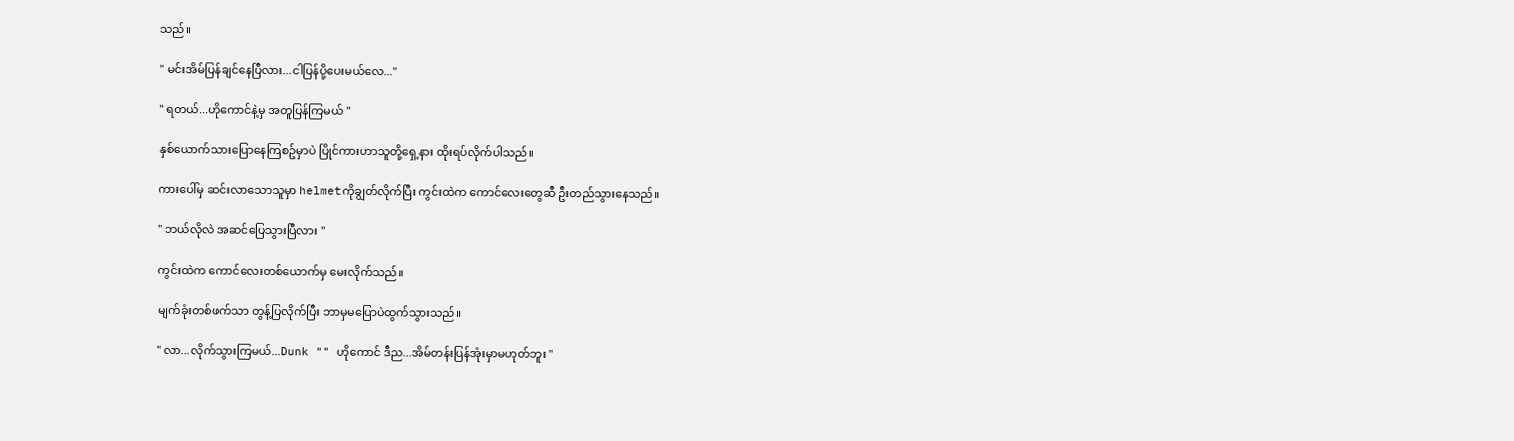သည်။

" မင်းအိမ်ပြန်ချင်နေပြီလား...ငါပြန်ပို့ပေးမယ်လေ..."

" ရတယ်...ဟိုကောင်နဲ့မှ အတူပြန်ကြမယ် "

နှစ်ယောက်သားပြောနေကြစဥ်မှာပဲ ပြိုင်ကားဟာသူတို့ရှေ့နား ထိုးရပ်လိုက်ပါသည်။

ကားပေါ်မှ ဆင်းလာသောသူမှာ helmetကိုချွတ်လိုက်ပြီး ကွင်းထဲက ကောင်လေးတွေဆီ ဦးတည်သွားနေသည်။

" ဘယ်လိုလဲ အဆင်ပြေသွားပြီလား "

ကွင်းထဲက ကောင်လေးတစ်ယောက်မှ မေးလိုက်သည်။

မျက်ခုံးတစ်ဖက်သာ တွန့်ပြလိုက်ပြီး ဘာမှမပြောပဲထွက်သွားသည်။

" လာ...လိုက်သွားကြမယ်...Dunk "" ဟိုကောင် ဒီည...အိမ်တန်းပြန်အုံးမှာမဟုတ်ဘူး "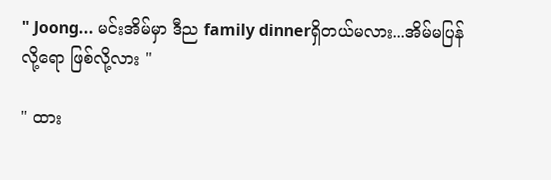" Joong... မင်းအိမ်မှာ ဒီည family dinnerရှိတယ်မလား...အိမ်မပြန်လို့ရော ဖြစ်လို့လား "

" ထား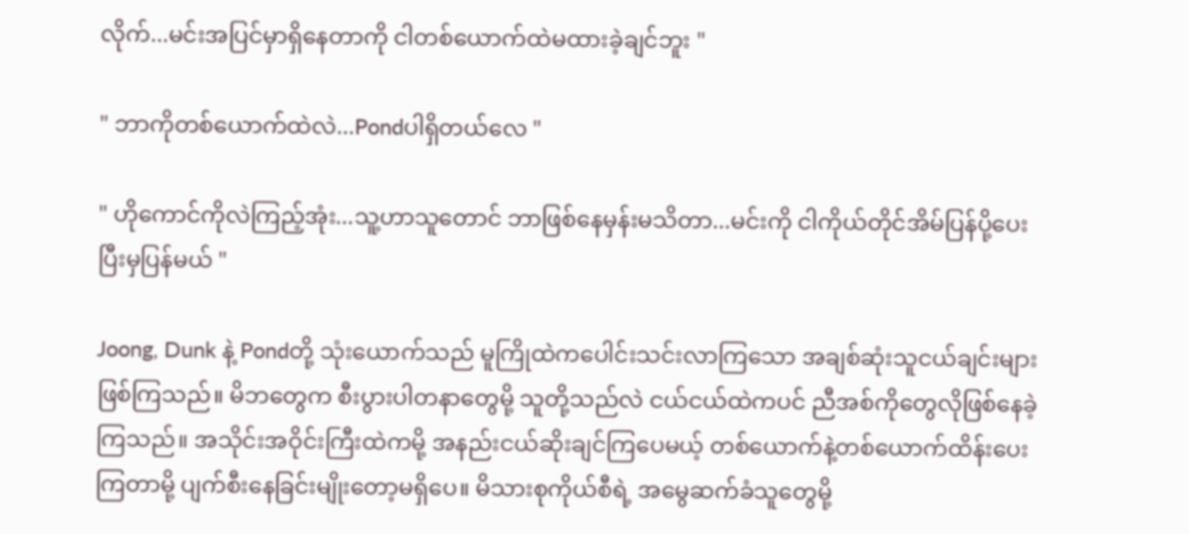လိုက်...မင်းအပြင်မှာရှိနေတာကို ငါတစ်ယောက်ထဲမထားခဲ့ချင်ဘူး "

" ဘာကိုတစ်ယောက်ထဲလဲ...Pondပါရှိတယ်လေ "

" ဟိုကောင်ကိုလဲကြည့်အုံး...သူ့ဟာသူတောင် ဘာဖြစ်နေမှန်းမသိတာ...မင်းကို ငါကိုယ်တိုင်အိမ်ပြန်ပို့ပေးပြီးမှပြန်မယ် "

Joong, Dunk နဲ့ Pondတို့ သုံးယောက်သည် မူကြိုထဲကပေါင်းသင်းလာကြသော အချစ်ဆုံးသူငယ်ချင်းများဖြစ်ကြသည်။ မိဘတွေက စီးပွားပါတနာတွေမို့ သူတို့သည်လဲ ငယ်ငယ်ထဲကပင် ညီအစ်ကိုတွေလိုဖြစ်နေခဲ့ကြသည်။ အသိုင်းအဝိုင်းကြီးထဲကမို့ အနည်းငယ်ဆိုးချင်ကြပေမယ့် တစ်ယောက်နဲ့တစ်ယောက်ထိန်းပေးကြတာမို့ ပျက်စီးနေခြင်းမျိုးတော့မရှိပေ။ မိသားစုကိုယ်စီရဲ့ အမွေဆက်ခံသူတွေမို့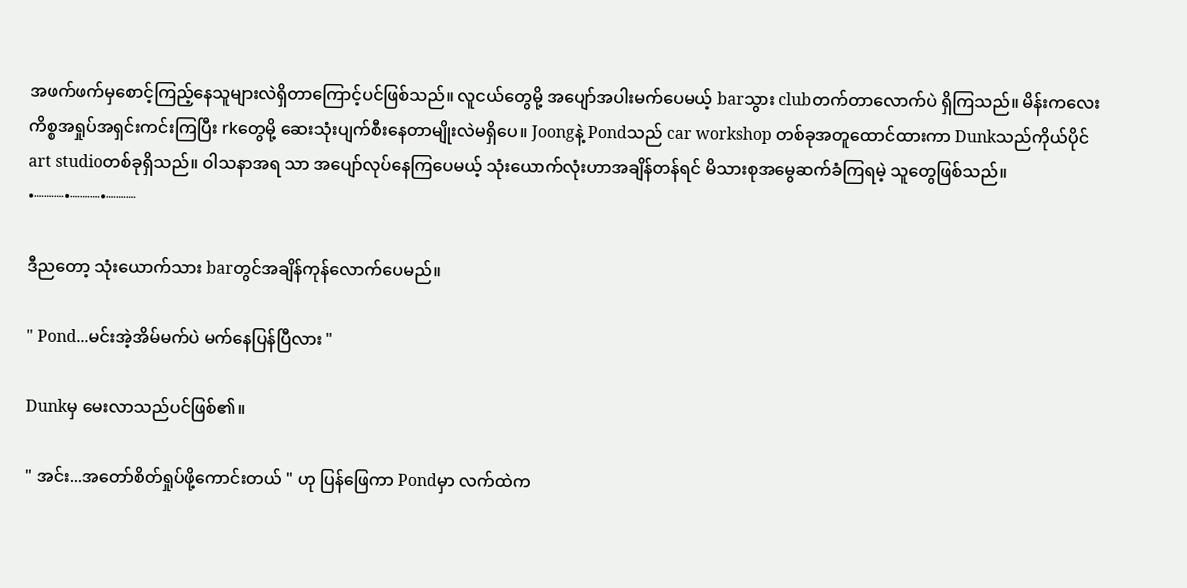အဖက်ဖက်မှစောင့်ကြည့်နေသူများလဲရှိတာကြောင့်ပင်ဖြစ်သည်။ လူငယ်တွေမို့ အပျော်အပါးမက်ပေမယ့် barသွား clubတက်တာလောက်ပဲ ရှိကြသည်။ မိန်းကလေးကိစ္စအရှုပ်အရှင်းကင်းကြပြီး rkတွေမို့ ဆေးသုံးပျက်စီးနေတာမျိုးလဲမရှိပေ။ Joongနဲ့ Pondသည် car workshop တစ်ခုအတူထောင်ထားကာ Dunkသည်ကိုယ်ပိုင် art studioတစ်ခုရှိသည်။ ဝါသနာအရ သာ အပျော်လုပ်နေကြပေမယ့် သုံးယောက်လုံးဟာအချိန်တန်ရင် မိသားစုအမွေဆက်ခံကြရမဲ့ သူတွေဖြစ်သည်။ •┈┈┈•┈┈┈•┈┈┈

ဒီညတော့ သုံးယောက်သား barတွင်အချိန်ကုန်လောက်ပေမည်။

" Pond...မင်းအဲ့အိမ်မက်ပဲ မက်နေပြန်ပြီလား "

Dunkမှ မေးလာသည်ပင်ဖြစ်၏။

" အင်း...အတော်စိတ်ရှုပ်ဖို့ကောင်းတယ် " ဟု ပြန်ဖြေကာ Pondမှာ လက်ထဲက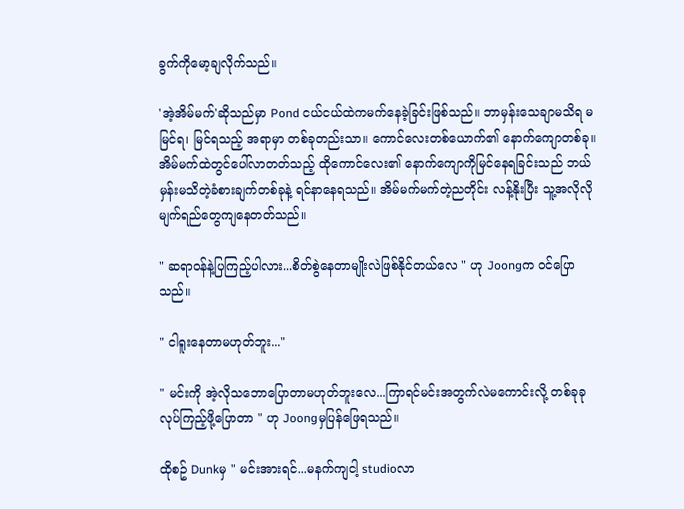ခွက်ကိုမော့ချလိုက်သည်။

'အဲ့အိမ်မက်'ဆိုသည်မှာ Pond ငယ်ငယ်ထဲကမက်နေခဲ့ခြင်းဖြစ်သည်။ ဘာမှန်းသေချာမသိရ မမြင်ရ၊ မြင်ရသည့် အရာမှာ တစ်ခုတည်းသာ။ ကောင်လေးတစ်ယောက်၏ နောက်ကျောတစ်ခု။ အိမ်မက်ထဲတွင်ပေါ်လာတတ်သည့် ထိုကောင်လေး၏ နောက်ကျောကိုမြင်နေရခြင်းသည် ဘယ်မှန်းမသိတဲ့ခံစားချက်တစ်ခုနဲ့ ရင်နာနေရသည်။ အိမ်မက်မက်တဲ့ညတိုင်း လန့်နိုးပြီး သူ့အလိုလိုမျက်ရည်တွေကျနေတတ်သည်။

" ဆရာဝန်နဲ့ပြကြည့်ပါလား...စိတ်စွဲနေတာမျိုးလဲဖြစ်နိုင်တယ်လေ " ဟု Joongက ဝင်ပြောသည်။

" ငါရူးနေတာမဟုတ်ဘူး..."

" မင်းကို အဲ့လိုသဘောပြောတာမဟုတ်ဘူးလေ...ကြာရင်မင်းအတွက်လဲမကောင်းလို့ တစ်ခုခုလုပ်ကြည့်ဖို့ပြောတာ " ဟု Joongမှပြန်ဖြေရသည်။

ထိုစဥ် Dunkမှ " မင်းအားရင်...မနက်ကျငါ့ studioလာ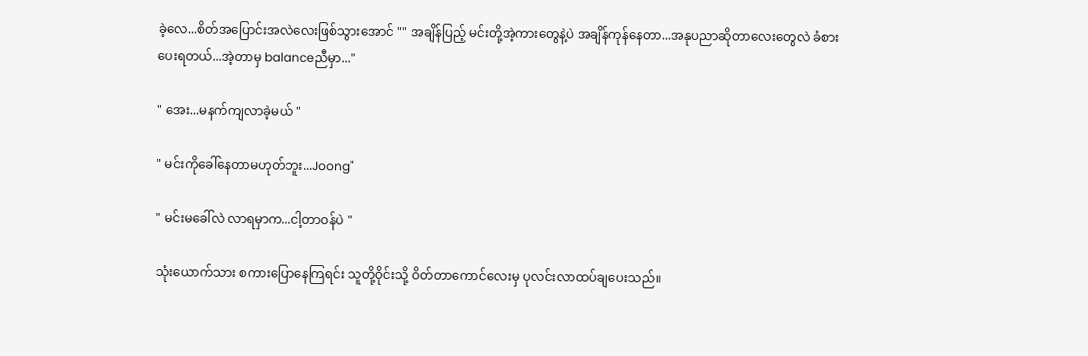ခဲ့လေ...စိတ်အပြောင်းအလဲလေးဖြစ်သွားအောင် "" အချိန်ပြည့် မင်းတို့အဲ့ကားတွေနဲ့ပဲ အချိန်ကုန်နေတာ...အနုပညာဆိုတာလေးတွေလဲ ခံစားပေးရတယ်...အဲ့တာမှ balanceညီမှာ..."

" အေး...မနက်ကျလာခဲ့မယ် "

" မင်းကိုခေါ်နေတာမဟုတ်ဘူး...Joong"

" မင်းမခေါ်လဲ လာရမှာက...ငါ့တာဝန်ပဲ "

သုံးယောက်သား စကားပြောနေကြရင်း သူတို့ဝိုင်းသို့ ဝိတ်တာကောင်လေးမှ ပုလင်းလာထပ်ချပေးသည်။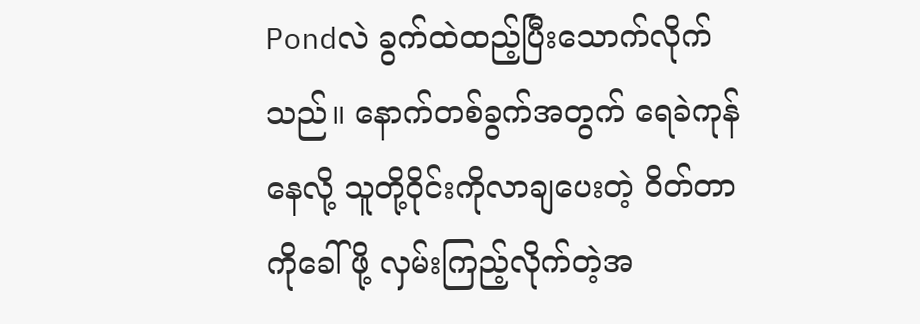Pondလဲ ခွက်ထဲထည့်ပြီးသောက်လိုက်သည်။ နောက်တစ်ခွက်အတွက် ရေခဲကုန်နေလို့ သူတို့ဝိုင်းကိုလာချပေးတဲ့ ဝိတ်တာကိုခေါ်ဖို့ လှမ်းကြည့်လိုက်တဲ့အ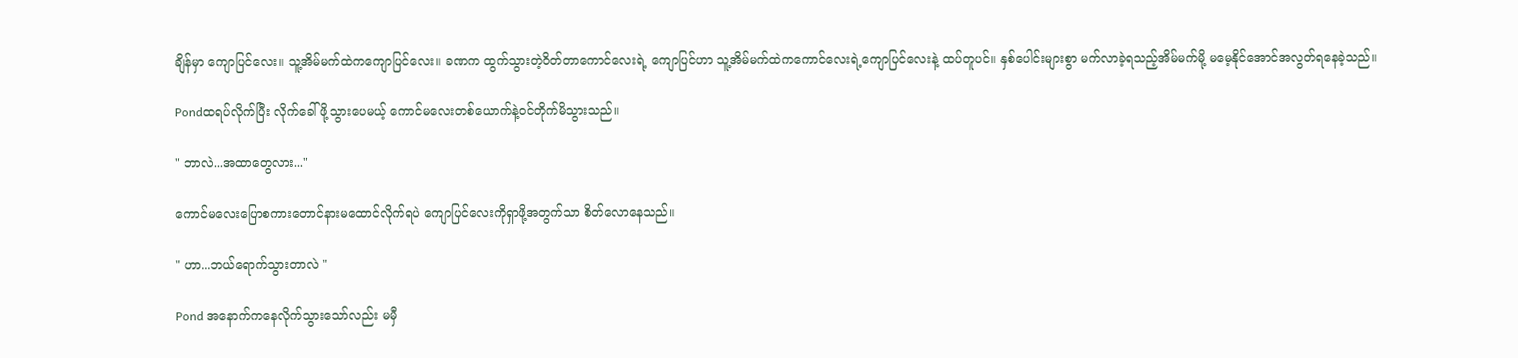ချိန်မှာ ကျောပြင်လေး။ သူ့အိမ်မက်ထဲကကျောပြင်လေး။ ခဏက ထွက်သွားတဲ့ဝိတ်တာကောင်လေးရဲ့ ကျောပြင်ဟာ သူ့အိမ်မက်ထဲကကောင်လေးရဲ့ကျောပြင်လေးနဲ့ ထပ်တူပင်။ နှစ်ပေါင်းများစွာ မက်လာခဲ့ရသည့်အိမ်မက်မို့ မမေ့နိုင်အောင်အလွတ်ရနေခဲ့သည်။

Pondထရပ်လိုက်ပြီး လိုက်ခေါ်ဖို့သွားပေမယ့် ကောင်မလေးတစ်ယောက်နဲ့ဝင်တိုက်မိသွားသည်။

" ဘာလဲ...အထာတွေလား..."

ကောင်မလေးပြောစကားတောင်နားမထောင်လိုက်ရပဲ ကျောပြင်လေးကိုရှာဖို့အတွက်သာ စိတ်လောနေသည်။

" ဟာ...ဘယ်ရောက်သွားတာလဲ "

Pond အနောက်ကနေလိုက်သွားသော်လည်း မမှီ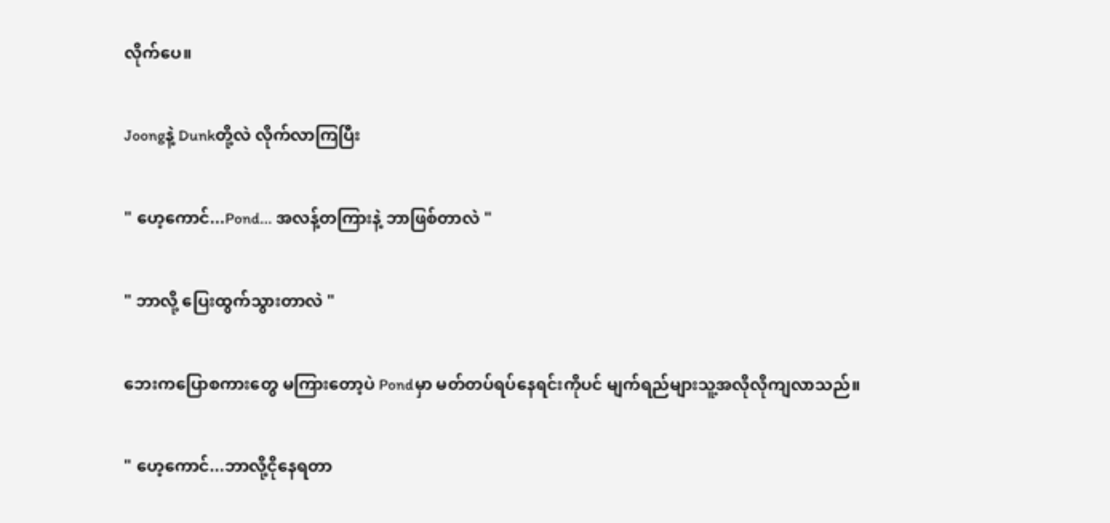လိုက်ပေ။

Joongနဲ့ Dunkတို့လဲ လိုက်လာကြပြီး

" ဟေ့ကောင်...Pond... အလန့်တကြားနဲ့ ဘာဖြစ်တာလဲ "

" ဘာလို့ ပြေးထွက်သွားတာလဲ "

ဘေးကပြောစကားတွေ မကြားတော့ပဲ Pondမှာ မတ်တပ်ရပ်နေရင်းကိုပင် မျက်ရည်များသူ့အလိုလိုကျလာသည်။

" ဟေ့ကောင်...ဘာလို့ငိုနေရတာ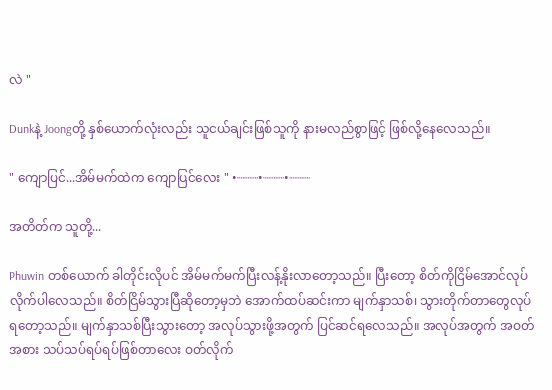လဲ "

Dunkနဲ့ Joongတို့ နှစ်ယောက်လုံးလည်း သူငယ်ချင်းဖြစ်သူကို နားမလည်စွာဖြင့် ဖြစ်လို့နေလေသည်။

" ကျောပြင်...အိမ်မက်ထဲက ကျောပြင်လေး " •┈┈┈•┈┈┈•┈┈┈

အတိတ်က သူတို့...

Phuwin တစ်ယောက် ခါတိုင်းလိုပင် အိမ်မက်မက်ပြီးလန့်နိုးလာတော့သည်။ ပြီးတော့ စိတ်ကိုငြိမ်အောင်လုပ်လိုက်ပါလေသည်။ စိတ်ငြိမ်သွားပြီဆိုတော့မှဘဲ အောက်ထပ်ဆင်းကာ မျက်နှာသစ်၊ သွားတိုက်တာတွေလုပ်ရတော့သည်။ မျက်နှာသစ်ပြီးသွားတော့ အလုပ်သွားဖို့အတွက် ပြင်ဆင်ရလေသည်။ အလုပ်အတွက် အဝတ်အစား သပ်သပ်ရပ်ရပ်ဖြစ်တာလေး ဝတ်လိုက်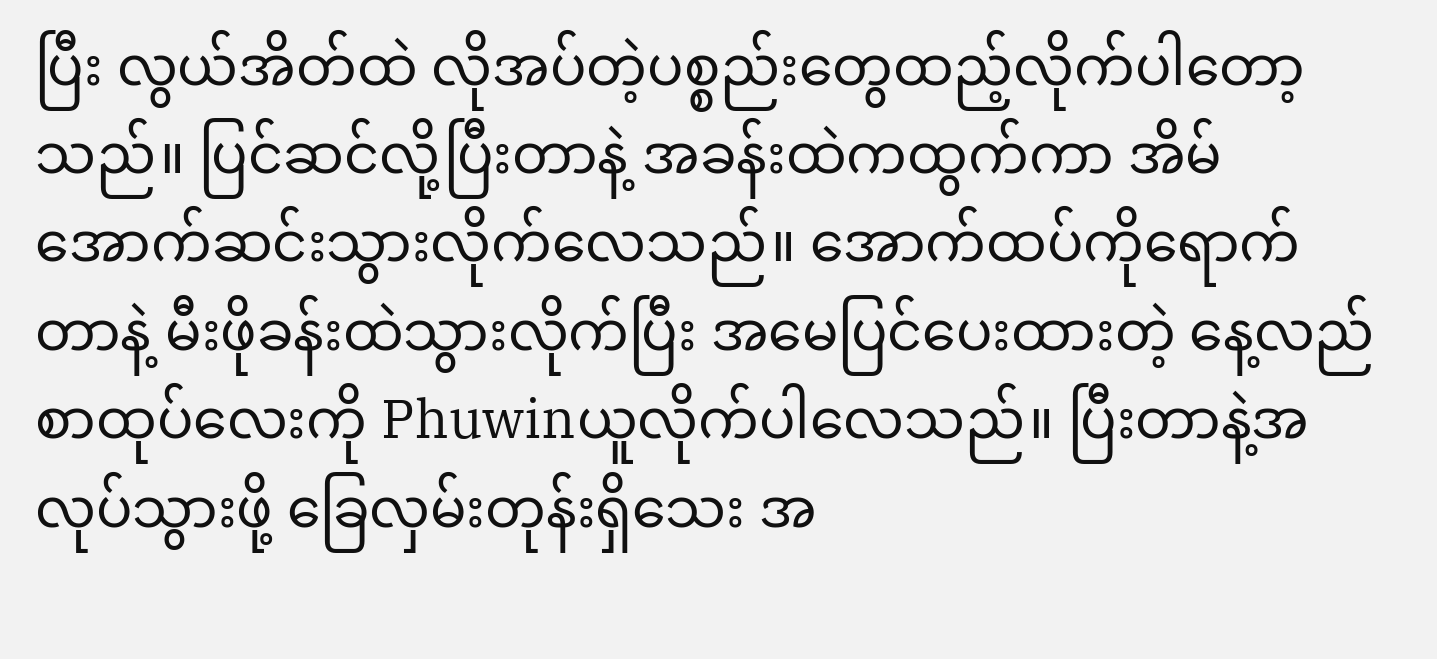ပြီး လွယ်အိတ်ထဲ လိုအပ်တဲ့ပစ္စည်းတွေထည့်လိုက်ပါတော့သည်။ ပြင်ဆင်လို့ပြီးတာနဲ့ အခန်းထဲကထွက်ကာ အိမ်အောက်ဆင်းသွားလိုက်လေသည်။ အောက်ထပ်ကိုရောက်တာနဲ့ မီးဖိုခန်းထဲသွားလိုက်ပြီး အမေပြင်ပေးထားတဲ့ နေ့လည်စာထုပ်လေးကို Phuwinယူလိုက်ပါလေသည်။ ပြီးတာနဲ့အလုပ်သွားဖို့ ခြေလှမ်းတုန်းရှိသေး အ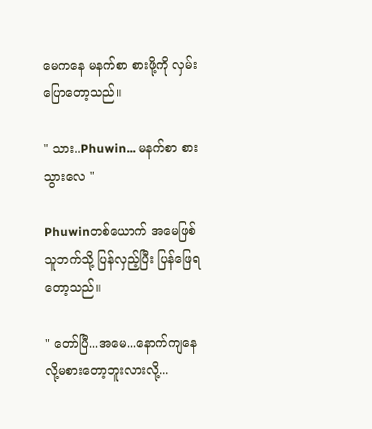မေကနေ မနက်စာ စားဖို့ကို လှမ်းပြောတော့သည်။

" သား..Phuwin... မနက်စာ စားသွားလေ "

Phuwinတစ်ယောက် အမေဖြစ်သူဘက်သို့ ပြန်လှည့်ပြီး ပြန်ဖြေရတော့သည်။

" တော်ပြီ...အမေ...နောက်ကျနေလို့မစားတော့ဘူးလားလို့...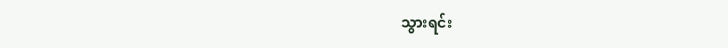သွားရင်း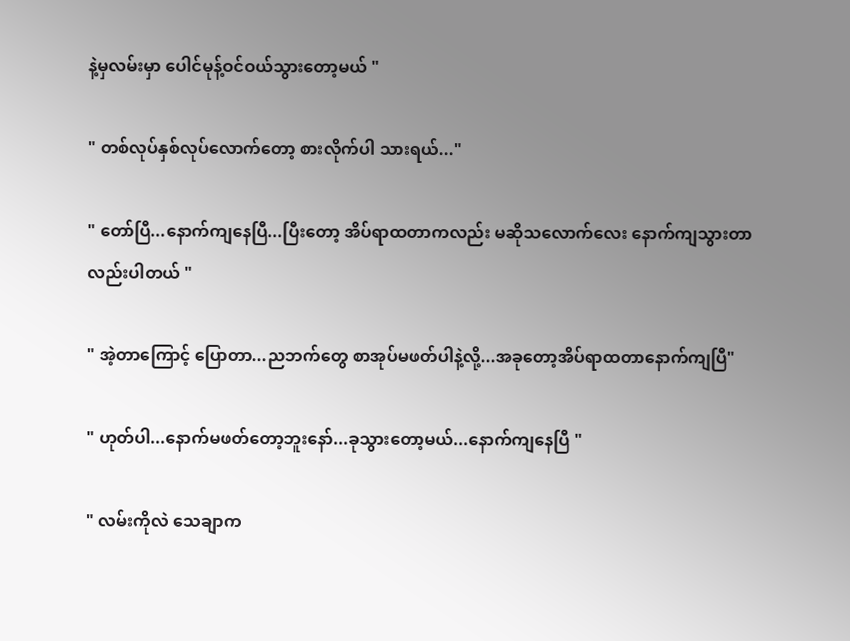နဲ့မှလမ်းမှာ ပေါင်မုန့်ဝင်ဝယ်သွားတော့မယ် "

" တစ်လုပ်နှစ်လုပ်လောက်တော့ စားလိုက်ပါ သားရယ်..."

" တော်ပြီ...နောက်ကျနေပြီ...ပြီးတော့ အိပ်ရာထတာကလည်း မဆိုသလောက်လေး နောက်ကျသွားတာလည်းပါတယ် "

" အဲ့တာကြောင့် ပြောတာ...ညဘက်တွေ စာအုပ်မဖတ်ပါနဲ့လို့...အခုတော့အိပ်ရာထတာနောက်ကျပြီ"

" ဟုတ်ပါ...နောက်မဖတ်တော့ဘူးနော်...ခုသွားတော့မယ်...နောက်ကျနေပြီ "

" လမ်းကိုလဲ သေချာက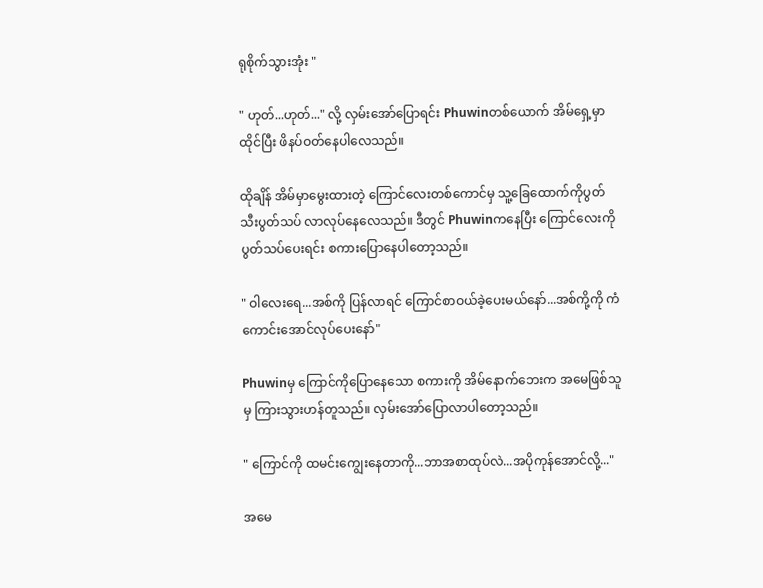ရုစိုက်သွားအုံး "

" ဟုတ်...ဟုတ်..." လို့ လှမ်းအော်ပြောရင်း Phuwinတစ်ယောက် အိမ်ရှေ့မှာထိုင်ပြီး ဖိနပ်ဝတ်နေပါလေသည်။

ထိုချိန် အိမ်မှာမွေးထားတဲ့ ကြောင်လေးတစ်ကောင်မှ သူ့ခြေထောက်ကိုပွတ်သီးပွတ်သပ် လာလုပ်နေလေသည်။ ဒီတွင် Phuwinကနေပြီး ကြောင်လေးကိုပွတ်သပ်ပေးရင်း စကားပြောနေပါတော့သည်။

" ဝါလေးရေ...အစ်ကို ပြန်လာရင် ကြောင်စာဝယ်ခဲ့ပေးမယ်နော်...အစ်ကို့ကို ကံကောင်းအောင်လုပ်ပေးနော်"

Phuwinမှ ကြောင်ကိုပြောနေသော စကားကို အိမ်နောက်ဘေးက အမေဖြစ်သူမှ ကြားသွားဟန်တူသည်။ လှမ်းအော်ပြောလာပါတော့သည်။

" ကြောင်ကို ထမင်းကျွေးနေတာကို...ဘာအစာထုပ်လဲ...အပိုကုန်အောင်လို့..."

အမေ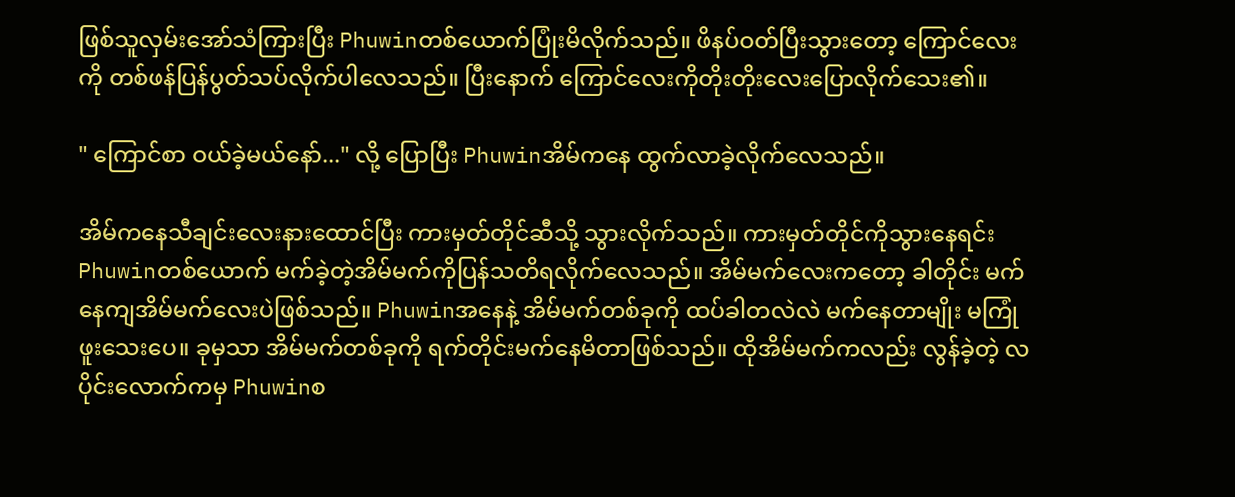ဖြစ်သူလှမ်းအော်သံကြားပြီး Phuwinတစ်ယောက်ပြုံးမိလိုက်သည်။ ဖိနပ်ဝတ်ပြီးသွားတော့ ကြောင်လေးကို တစ်ဖန်ပြန်ပွတ်သပ်လိုက်ပါလေသည်။ ပြီးနောက် ကြောင်လေးကိုတိုးတိုးလေးပြောလိုက်သေး၏။

" ကြောင်စာ ဝယ်ခဲ့မယ်နော်..." လို့ ပြောပြီး Phuwinအိမ်ကနေ ထွက်လာခဲ့လိုက်လေသည်။

အိမ်ကနေသီချင်းလေးနားထောင်ပြီး ကားမှတ်တိုင်ဆီသို့ သွားလိုက်သည်။ ကားမှတ်တိုင်ကိုသွားနေရင်း Phuwinတစ်ယောက် မက်ခဲ့တဲ့အိမ်မက်ကိုပြန်သတိရလိုက်လေသည်။ အိမ်မက်လေးကတော့ ခါတိုင်း မက်နေကျအိမ်မက်လေးပဲဖြစ်သည်။ Phuwinအနေနဲ့ အိမ်မက်တစ်ခုကို ထပ်ခါတလဲလဲ မက်နေတာမျိုး မကြုံဖူးသေးပေ။ ခုမှသာ အိမ်မက်တစ်ခုကို ရက်တိုင်းမက်နေမိတာဖြစ်သည်။ ထိုအိမ်မက်ကလည်း လွန်ခဲ့တဲ့ လပိုင်းလောက်ကမှ Phuwinစ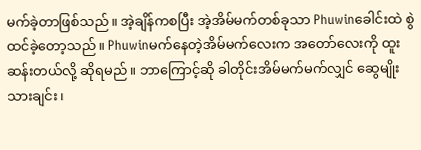မက်ခဲ့တာဖြစ်သည်။ အဲ့ချိန်ကစပြီး အဲ့အိမ်မက်တစ်ခုသာ Phuwinခေါင်းထဲ စွဲထင်ခဲ့တော့သည်။ Phuwinမက်နေတဲ့အိမ်မက်လေးက အတော်လေးကို ထူးဆန်းတယ်လို့ ဆိုရမည်။ ဘာကြောင့်ဆို ခါတိုင်းအိမ်မက်မက်လျှင် ဆွေမျိုးသားချင်း၊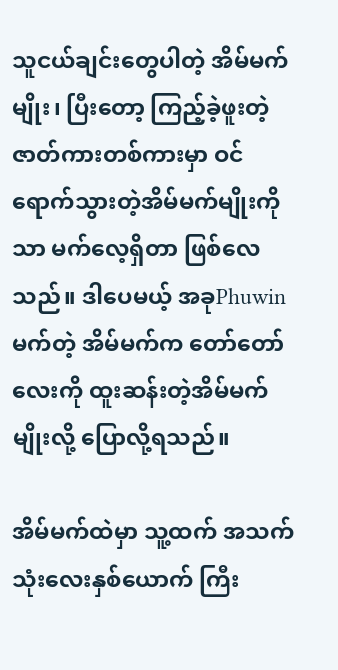သူငယ်ချင်းတွေပါတဲ့ အိမ်မက်မျိုး၊ ပြီးတော့ ကြည့်ခဲ့ဖူးတဲ့ဇာတ်ကားတစ်ကားမှာ ဝင်ရောက်သွားတဲ့အိမ်မက်မျိုးကိုသာ မက်လေ့ရှိတာ ဖြစ်လေသည်။ ဒါပေမယ့် အခုPhuwin မက်တဲ့ အိမ်မက်က တော်တော်လေးကို ထူးဆန်းတဲ့အိမ်မက်မျိုးလို့ ပြောလို့ရသည်။

အိမ်မက်ထဲမှာ သူ့ထက် အသက်သုံးလေးနှစ်ယောက် ကြီး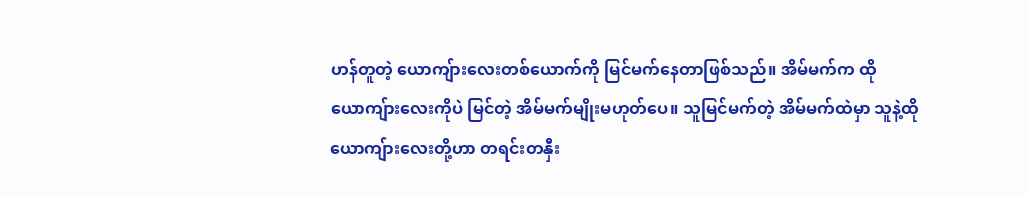ဟန်တူတဲ့ ယောကျ်ားလေးတစ်ယောက်ကို မြင်မက်နေတာဖြစ်သည်။ အိမ်မက်က ထိုယောကျ်ားလေးကိုပဲ မြင်တဲ့ အိမ်မက်မျိုးမဟုတ်ပေ။ သူမြင်မက်တဲ့ အိမ်မက်ထဲမှာ သူနဲ့ထိုယောကျ်ားလေးတို့ဟာ တရင်းတနှီး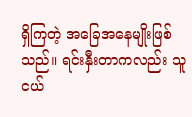ရှိကြတဲ့ အခြေအနေမျိုးဖြစ်သည်။ ရင်းနှီးတာကလည်း သူငယ်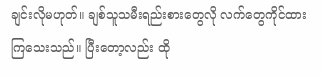ချင်းလိုမဟုတ်။ ချစ်သူသမီးရည်းစားတွေလို လက်တွေကိုင်ထားကြသေးသည်။ ပြီးတော့လည်း ထို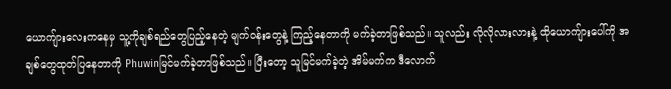ယောကျ်ားလေးကနေမှ သူ့ကိုချစ်ရည်တွေပြည့်နေတဲ့ မျက်ဝန်းတွေနဲ့ ကြည့်နေတာကို မက်ခဲ့တာဖြစ်သည်။ သူလည်း လိုလိုလားလားနဲ့ ထိုယောကျ်ားပေါ်ကို အချစ်တွေထုတ်ပြနေတာကို Phuwinမြင်မက်ခဲ့တာဖြစ်သည်။ ပြီးတော့ သူမြင်မက်ခဲ့တဲ့ အိမ်မက်က ဒီလောက်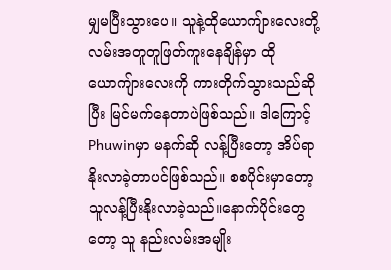မျှမပြီးသွားပေ။ သူနဲ့ထိုယောကျ်ားလေးတို့ လမ်းအတူတူဖြတ်ကူးနေချိန်မှာ ထိုယောကျ်ားလေးကို ကားတိုက်သွားသည်ဆိုပြီး မြင်မက်နေတာပဲဖြစ်သည်။ ဒါကြောင့် Phuwinမှာ မနက်ဆို လန့်ပြီးတော့ အိပ်ရာနိုးလာခဲ့တာပင်ဖြစ်သည်။ စစပိုင်းမှာတော့ သူလန့်ပြီးနိုးလာခဲ့သည်။နောက်ပိုင်းတွေတော့ သူ နည်းလမ်းအမျိုး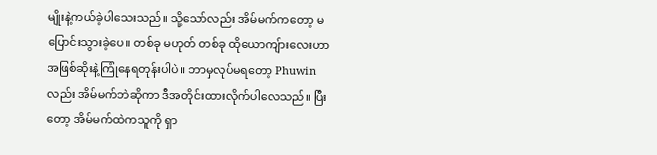မျိုးနဲ့ကယ်ခဲ့ပါသေးသည်။ သို့သော်လည်း အိမ်မက်ကတော့ မပြောင်းသွားခဲ့ပေ။ တစ်ခု မဟုတ် တစ်ခု ထိုယောကျ်ားလေးဟာ အဖြစ်ဆိုးနဲ့ကြုံနေရတုန်းပါပဲ။ ဘာမှလုပ်မရတော့ Phuwinလည်း အိမ်မက်ဘဲဆိုကာ ဒီအတိုင်းထားလိုက်ပါလေသည်။ ပြီးတော့ အိမ်မက်ထဲကသူကို ရှာ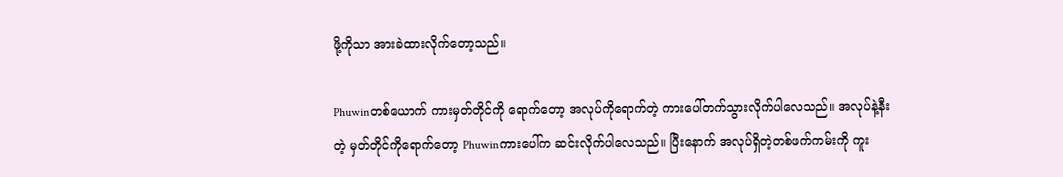ဖို့ကိုသာ အားခဲထားလိုက်တော့သည်။

Phuwinတစ်ယောက် ကားမှတ်တိုင်ကို ရောက်တော့ အလုပ်ကိုရောက်တဲ့ ကားပေါ်တက်သွားလိုက်ပါလေသည်။ အလုပ်နဲ့နီးတဲ့ မှတ်တိုင်ကိုရောက်တော့ Phuwinကားပေါ်က ဆင်းလိုက်ပါလေသည်။ ပြီးနောက် အလုပ်ရှိတဲ့တစ်ဖက်ကမ်းကို ကူး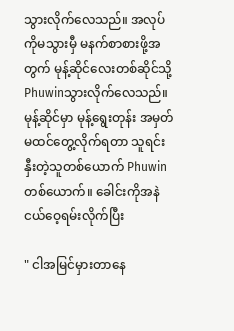သွားလိုက်လေသည်။ အလုပ်ကိုမသွားမှီ မနက်စာစားဖို့အတွက် မုန့်ဆိုင်လေးတစ်ဆိုင်သို့ Phuwinသွားလိုက်လေသည်။ မုန့်ဆိုင်မှာ မုန့်ရွေးတုန်း အမှတ်မထင်တွေ့လိုက်ရတာ သူရင်းနှီးတဲ့သူတစ်ယောက် Phuwinတစ်ယောက်။ ခေါင်းကိုအနဲငယ်ဝေ့ရမ်းလိုက်ပြီး

" ငါအမြင်မှားတာနေ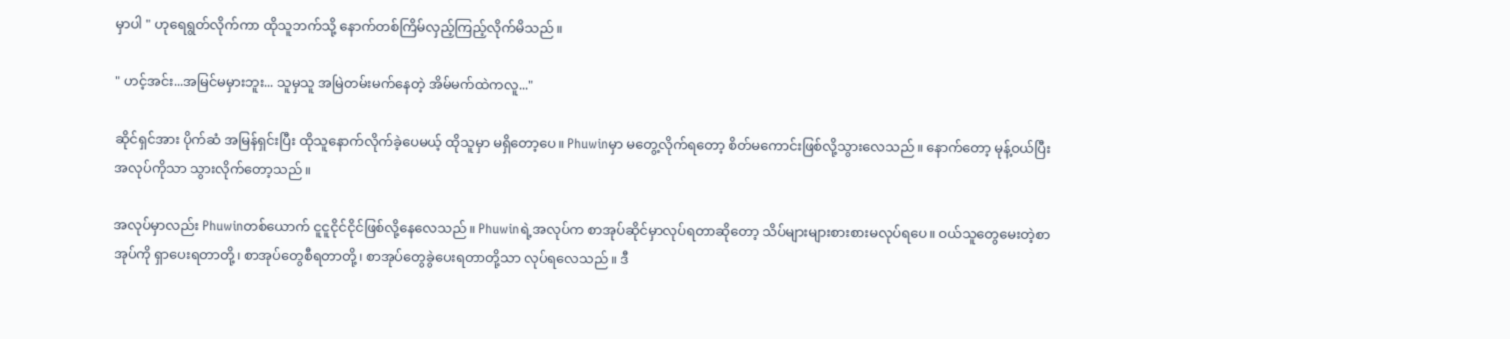မှာပါ " ဟုရေရွတ်လိုက်ကာ ထိုသူဘက်သို့ နောက်တစ်ကြိမ်လှည့်ကြည့်လိုက်မိသည်။

" ဟင့်အင်း...အမြင်မမှားဘူး... သူမှသူ အမြဲတမ်းမက်နေတဲ့ အိမ်မက်ထဲကလူ..."

ဆိုင်ရှင်အား ပိုက်ဆံ အမြန်ရှင်းပြီး ထိုသူနောက်လိုက်ခဲ့ပေမယ့် ထိုသူမှာ မရှိတော့ပေ။ Phuwinမှာ မတွေ့လိုက်ရတော့ စိတ်မကောင်းဖြစ်လို့သွားလေသည်။ နောက်တော့ မုန့်ဝယ်ပြီး အလုပ်ကိုသာ သွားလိုက်တော့သည်။

အလုပ်မှာလည်း Phuwinတစ်ယောက် ငူငူငိုင်ငိုင်ဖြစ်လို့နေလေသည်။ Phuwinရဲ့အလုပ်က စာအုပ်ဆိုင်မှာလုပ်ရတာဆိုတော့ သိပ်များများစားစားမလုပ်ရပေ။ ဝယ်သူတွေမေးတဲ့စာအုပ်ကို ရှာပေးရတာတို့၊ စာအုပ်တွေစီရတာတို့၊ စာအုပ်တွေခွဲပေးရတာတို့သာ လုပ်ရလေသည်။ ဒီ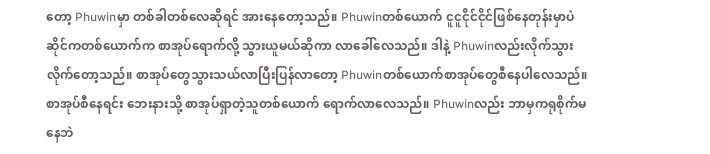တော့ Phuwinမှာ တစ်ခါတစ်လေဆိုရင် အားနေတော့သည်။ Phuwinတစ်ယောက် ငူငူငိုင်ငိုင်ဖြစ်နေတုန်းမှာပဲ ဆိုင်ကတစ်ယောက်က စာအုပ်ရောက်လို့ သွားယူမယ်ဆိုကာ လာခေါ်လေသည်။ ဒါနဲ့ Phuwinလည်းလိုက်သွားလိုက်တော့သည်။ စာအုပ်တွေသွားသယ်လာပြီးပြန်လာတော့ Phuwinတစ်ယောက်စာအုပ်တွေစီနေပါလေသည်။ စာအုပ်စီနေရင်း ဘေးနားသို့ စာအုပ်ရှာတဲ့သူတစ်ယောက် ရောက်လာလေသည်။ Phuwinလည်း ဘာမှကရုစိုက်မနေဘဲ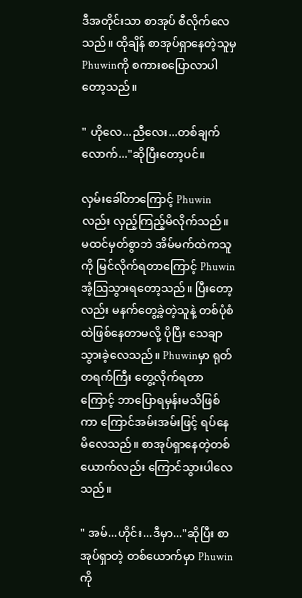ဒီအတိုင်းသာ စာအုပ် စီလိုက်လေသည်။ ထိုချိန် စာအုပ်ရှာနေတဲ့သူမှ Phuwinကို စကားစပြောလာပါတော့သည်။

" ဟိုလေ...ညီလေး...တစ်ချက်လောက်..."ဆိုပြီးတော့ပင်။

လှမ်းခေါ်တာကြောင့် Phuwinလည်း လှည့်ကြည့်မိလိုက်သည်။ မထင်မှတ်စွာဘဲ အိမ်မက်ထဲကသူကို မြင်လိုက်ရတာကြောင့် Phuwinအံ့ဩသွားရတော့သည်။ ပြီးတော့လည်း မနက်တွေ့ခဲ့တဲ့သူနဲ့ တစ်ပုံစံထဲဖြစ်နေတာမလို့ ပိုပြီး သေချာသွားခဲ့လေသည်။ Phuwinမှာ ရုတ်တရက်ကြီး တွေ့လိုက်ရတာကြောင့် ဘာပြောရမှန်းမသိဖြစ်ကာ ကြောင်အမ်းအမ်းဖြင့် ရပ်နေမိလေသည်။ စာအုပ်ရှာနေတဲ့တစ်ယောက်လည်း ကြောင်သွားပါလေသည်။

" အမ်...ဟိုင်း...ဒီမှာ..."ဆိုပြီး စာအုပ်ရှာတဲ့ တစ်ယောက်မှာ Phuwinကို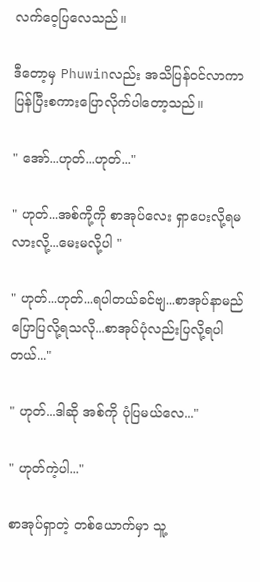လက်ဝေ့ပြလေသည်။

ဒီတော့မှ Phuwinလည်း အသိပြန်ဝင်လာကာ ပြန်ပြီးစကားပြောလိုက်ပါတော့သည်။

" အော်...ဟုတ်...ဟုတ်..."

" ဟုတ်...အစ်ကို့ကို စာအုပ်လေး ရှာပေးလို့ရမလားလို့...မေးမလို့ပါ "

" ဟုတ်...ဟုတ်...ရပါတယ်ခင်ဗျ...စာအုပ်နာမည်ပြောပြလို့ရသလို...စာအုပ်ပုံလည်းပြလို့ရပါတယ်..."

" ဟုတ်...ဒါဆို အစ်ကို ပုံပြမယ်လေ..."

" ဟုတ်ကဲ့ပါ..."

စာအုပ်ရှာတဲ့ တစ်ယောက်မှာ သူ့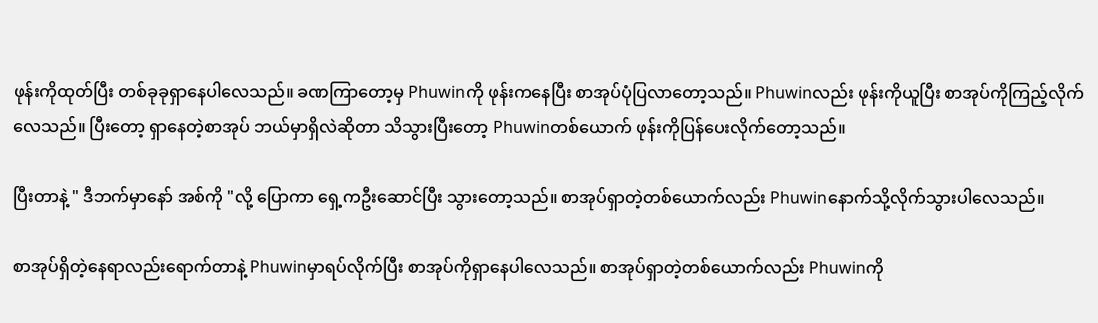ဖုန်းကိုထုတ်ပြီး တစ်ခုခုရှာနေပါလေသည်။ ခဏကြာတော့မှ Phuwinကို ဖုန်းကနေပြီး စာအုပ်ပုံပြလာတော့သည်။ Phuwinလည်း ဖုန်းကိုယူပြီး စာအုပ်ကိုကြည့်လိုက်လေသည်။ ပြီးတော့ ရှာနေတဲ့စာအုပ် ဘယ်မှာရှိလဲဆိုတာ သိသွားပြီးတော့ Phuwinတစ်ယောက် ဖုန်းကိုပြန်ပေးလိုက်တော့သည်။

ပြီးတာနဲ့ " ဒီဘက်မှာနော် အစ်ကို "လို့ ပြောကာ ရှေ့ကဦးဆောင်ပြီး သွားတော့သည်။ စာအုပ်ရှာတဲ့တစ်ယောက်လည်း Phuwinနောက်သို့လိုက်သွားပါလေသည်။

စာအုပ်ရှိတဲ့နေရာလည်းရောက်တာနဲ့ Phuwinမှာရပ်လိုက်ပြီး စာအုပ်ကိုရှာနေပါလေသည်။ စာအုပ်ရှာတဲ့တစ်ယောက်လည်း Phuwinကို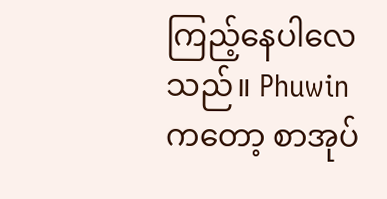ကြည့်နေပါလေသည်။ Phuwinကတော့ စာအုပ်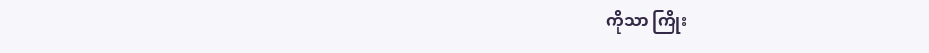ကိုသာ ကြိုး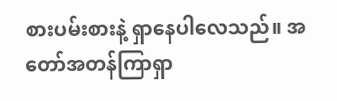စားပမ်းစားနဲ့ ရှာနေပါလေသည်။ အတော်အတန်ကြာရှာ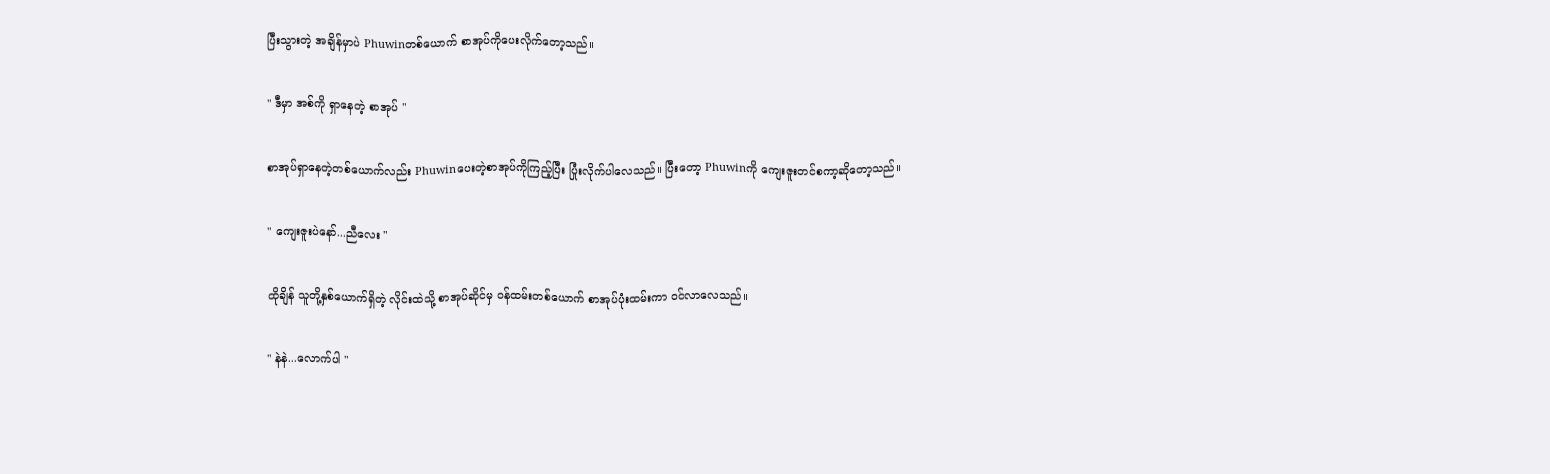ပြီးသွားတဲ့ အချိန်မှာပဲ Phuwinတစ်ယောက် စာအုပ်ကိုပေးလိုက်တော့သည်။

" ဒီမှာ အစ်ကို ရှာနေတဲ့ စာအုပ် "

စာအုပ်ရှာနေတဲ့တစ်ယောက်လည်း Phuwinပေးတဲ့စာအုပ်ကိုကြည့်ပြီး ပြုံးလိုက်ပါလေသည်။ ပြီးတော့ Phuwinကို ကျေးဇူးတင်စကာ့ဆိုတော့သည်။

" ကျေးဇူးပဲနော်...ညီလေး "

ထိုချိန် သူတို့နှစ်ယောက်ရှိတဲ့ လိုင်းထဲသို့ စာအုပ်ဆိုင်မှ ဝန်ထမ်းတစ်ယောက် စာအုပ်ပုံးထမ်းကာ ဝင်လာလေသည်။

" နဲနဲ...လောက်ပါ "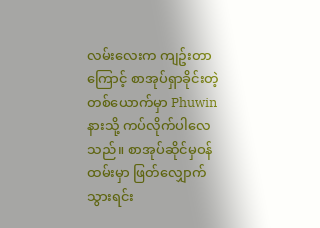လမ်းလေးက ကျဥ်းတာကြောင့် စာအုပ်ရှာခိုင်းတဲ့ တစ်ယောက်မှာ Phuwinနားသို့ ကပ်လိုက်ပါလေသည်။ စာအုပ်ဆိုင်မှဝန်ထမ်းမှာ ဖြတ်လျှောက်သွားရင်း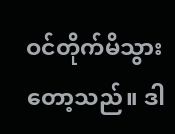ဝင်တိုက်မိသွားတော့သည်။ ဒါ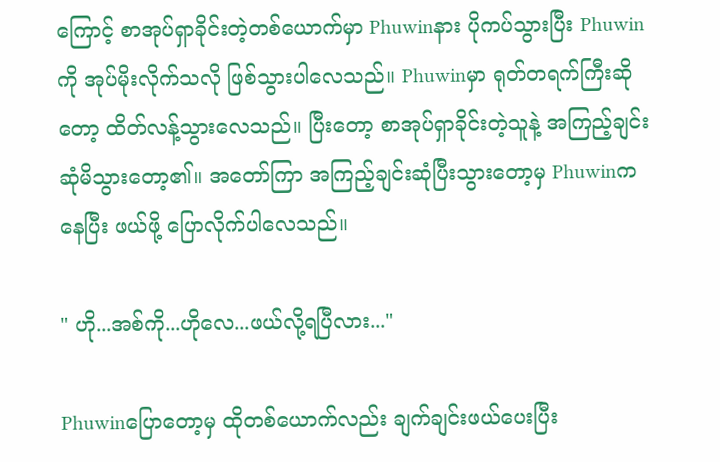ကြောင့် စာအုပ်ရှာခိုင်းတဲ့တစ်ယောက်မှာ Phuwinနား ပိုကပ်သွားပြီး Phuwinကို အုပ်မိုးလိုက်သလို ဖြစ်သွားပါလေသည်။ Phuwinမှာ ရုတ်တရက်ကြီးဆိုတော့ ထိတ်လန့်သွားလေသည်။ ပြီးတော့ စာအုပ်ရှာခိုင်းတဲ့သူနဲ့ အကြည့်ချင်း ဆုံမိသွားတော့၏။ အတော်ကြာ အကြည့်ချင်းဆုံပြီးသွားတော့မှ Phuwinကနေပြီး ဖယ်ဖို့ ပြောလိုက်ပါလေသည်။

" ဟို...အစ်ကို...ဟိုလေ...ဖယ်လို့ရပြီလား..."

Phuwinပြောတော့မှ ထိုတစ်ယောက်လည်း ချက်ချင်းဖယ်ပေးပြီး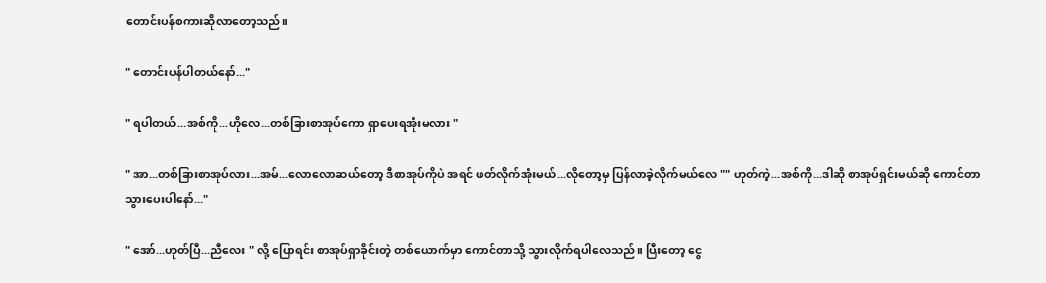တောင်းပန်စကားဆိုလာတော့သည်။

" တောင်းပန်ပါတယ်နော်..."

" ရပါတယ်...အစ်ကို...ဟိုလေ...တစ်ခြားစာအုပ်ကော ရှာပေးရအုံးမလား "

" အာ...တစ်ခြားစာအုပ်လား...အမ်...လောလောဆယ်တော့ ဒီစာအုပ်ကိုပဲ အရင် ဖတ်လိုက်အုံးမယ်...လိုတော့မှ ပြန်လာခဲ့လိုက်မယ်လေ "" ဟုတ်ကဲ့...အစ်ကို...ဒါဆို စာအုပ်ရှင်းမယ်ဆို ကောင်တာ သွားပေးပါနော်..."

" အော်...ဟုတ်ပြီ...ညီလေး " လို့ ပြောရင်း စာအုပ်ရှာခိုင်းတဲ့ တစ်ယောက်မှာ ကောင်တာသို့ သွားလိုက်ရပါလေသည်။ ပြီးတော့ ငွေ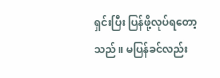ရှင်းပြီး ပြန်ဖို့လုပ်ရတော့သည်။ မပြန်ခင်လည်း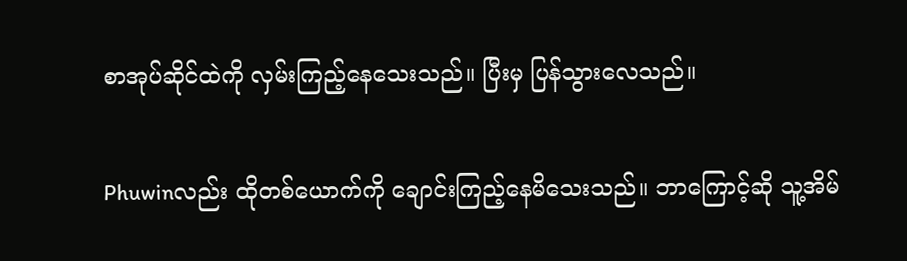စာအုပ်ဆိုင်ထဲကို လှမ်းကြည့်နေသေးသည်။ ပြီးမှ ပြန်သွားလေသည်။

Phuwinလည်း ထိုတစ်ယောက်ကို ချောင်းကြည့်နေမိသေးသည်။ ဘာကြောင့်ဆို သူ့အိမ်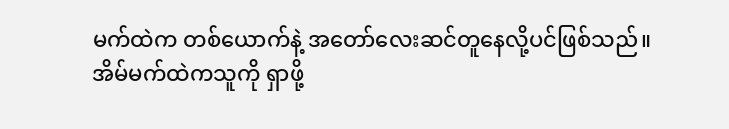မက်ထဲက တစ်ယောက်နဲ့ အတော်လေးဆင်တူနေလို့ပင်ဖြစ်သည်။ အိမ်မက်ထဲကသူကို ရှာဖို့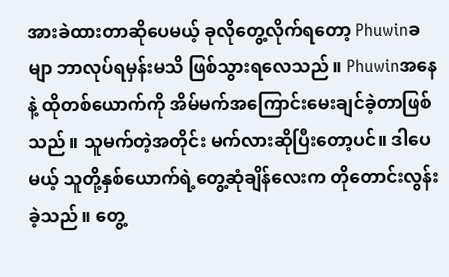အားခဲထားတာဆိုပေမယ့် ခုလိုတွေ့လိုက်ရတော့ Phuwinခမျာ ဘာလုပ်ရမှန်းမသိ ဖြစ်သွားရလေသည်။ Phuwinအနေနဲ့ ထိုတစ်ယောက်ကို အိမ်မက်အကြောင်းမေးချင်ခဲ့တာဖြစ်သည်။ သူမက်တဲ့အတိုင်း မက်လားဆိုပြီးတော့ပင်။ ဒါပေမယ့် သူတို့နှစ်ယောက်ရဲ့တွေ့ဆုံချိန်လေးက တိုတောင်းလွန်းခဲ့သည်။ တွေ့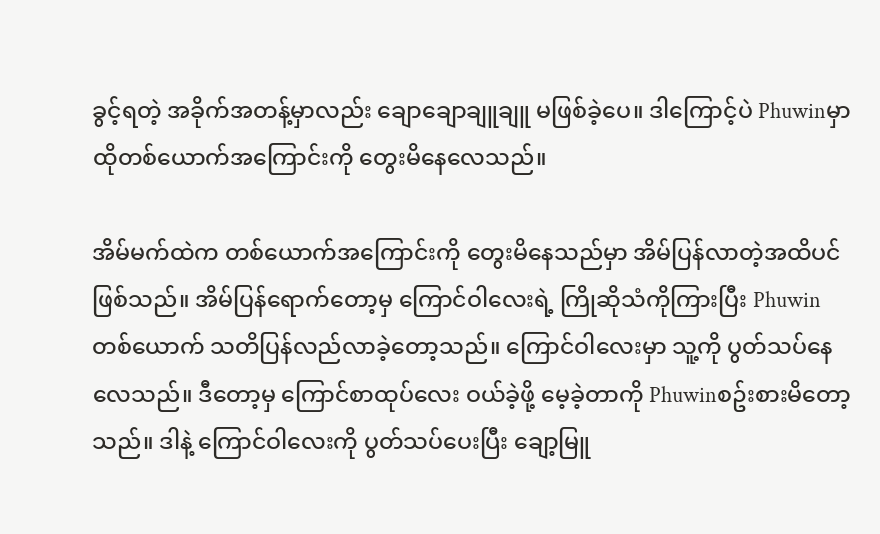ခွင့်ရတဲ့ အခိုက်အတန့်မှာလည်း ချောချောချူချူ မဖြစ်ခဲ့ပေ။ ဒါကြောင့်ပဲ Phuwinမှာ ထိုတစ်ယောက်အကြောင်းကို တွေးမိနေလေသည်။

အိမ်မက်ထဲက တစ်ယောက်အကြောင်းကို တွေးမိနေသည်မှာ အိမ်ပြန်လာတဲ့အထိပင် ဖြစ်သည်။ အိမ်ပြန်ရောက်တော့မှ ကြောင်ဝါလေးရဲ့ ကြိုဆိုသံကိုကြားပြီး Phuwinတစ်ယောက် သတိပြန်လည်လာခဲ့တော့သည်။ ကြောင်ဝါလေးမှာ သူ့ကို ပွတ်သပ်နေလေသည်။ ဒီတော့မှ ကြောင်စာထုပ်လေး ဝယ်ခဲ့ဖို့ မေ့ခဲ့တာကို Phuwinစဥ်းစားမိတော့သည်။ ဒါနဲ့ ကြောင်ဝါလေးကို ပွတ်သပ်ပေးပြီး ချော့မြူ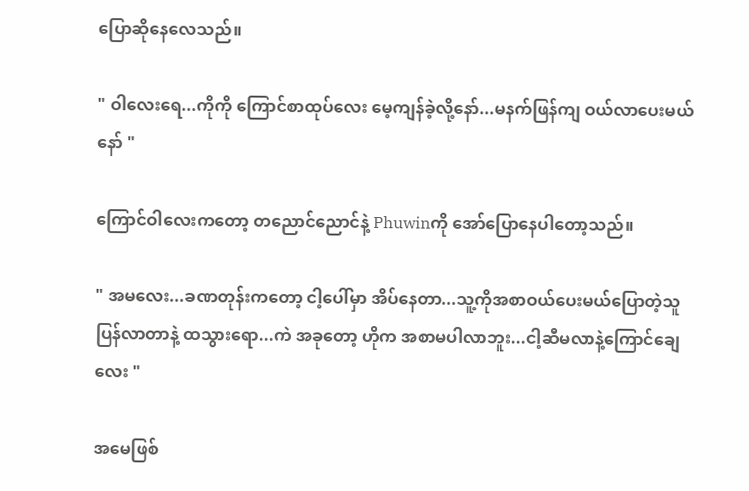ပြောဆိုနေလေသည်။

" ဝါလေးရေ...ကိုကို ကြောင်စာထုပ်လေး မေ့ကျန်ခဲ့လို့နော်...မနက်ဖြန်ကျ ဝယ်လာပေးမယ်နော် "

ကြောင်ဝါလေးကတော့ တညောင်ညောင်နဲ့ Phuwinကို အော်ပြောနေပါတော့သည်။

" အမလေး...ခဏတုန်းကတော့ ငါ့ပေါ်မှာ အိပ်နေတာ...သူ့ကိုအစာဝယ်ပေးမယ်ပြောတဲ့သူ ပြန်လာတာနဲ့ ထသွားရော...ကဲ အခုတော့ ဟိုက အစာမပါလာဘူး...ငါ့ဆီမလာနဲ့ကြောင်ချေလေး "

အမေဖြစ်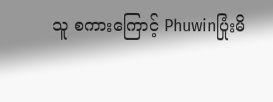သူ စကားကြောင့် Phuwinပြုံးမိ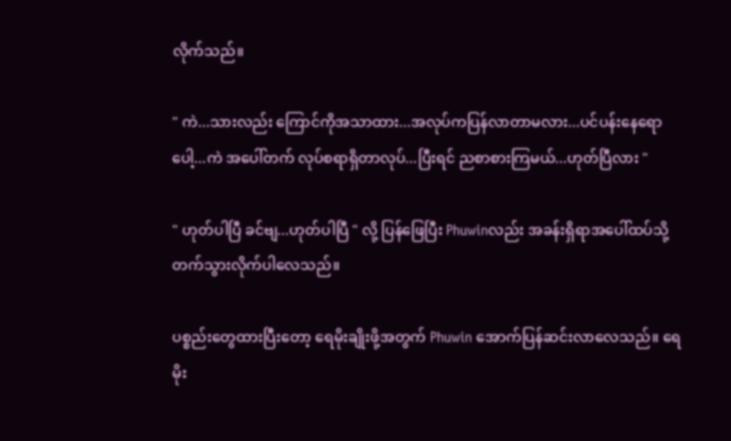လိုက်သည်။

" ကဲ...သားလည်း ကြောင်ကိုအသာထား...အလုပ်ကပြန်လာတာမလား...ပင်ပန်းနေရောပေါ့...ကဲ အပေါ်တက် လုပ်စရာရှိတာလုပ်...ပြီးရင် ညစာစားကြမယ်...ဟုတ်ပြီလား "

" ဟုတ်ပါပြီ ခင်ဗျ...ဟုတ်ပါပြီ " လို့ ပြန်ဖြေပြီး Phuwinလည်း အခန်းရှိရာအပေါ်ထပ်သို့ တက်သွားလိုက်ပါလေသည်။

ပစ္စည်းတွေထားပြီးတော့ ရေမိုးချိုးဖို့အတွက် Phuwin အောက်ပြန်ဆင်းလာလေသည်။ ရေမိုး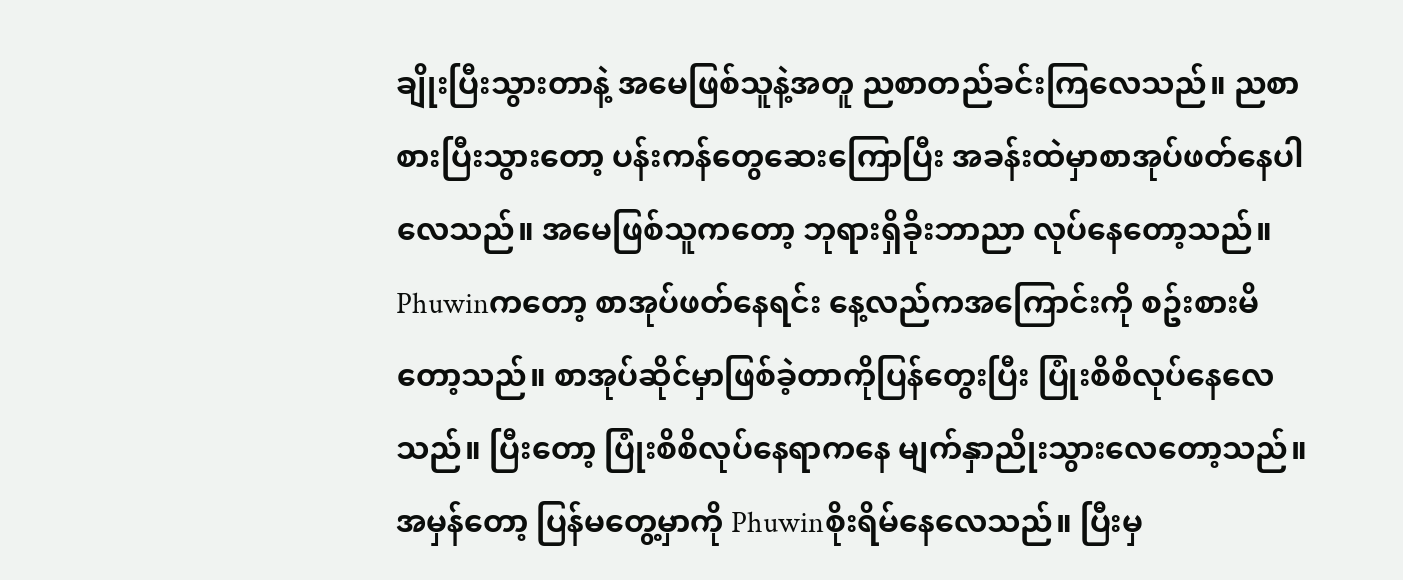ချိုးပြီးသွားတာနဲ့ အမေဖြစ်သူနဲ့အတူ ညစာတည်ခင်းကြလေသည်။ ညစာစားပြီးသွားတော့ ပန်းကန်တွေဆေးကြောပြီး အခန်းထဲမှာစာအုပ်ဖတ်နေပါလေသည်။ အမေဖြစ်သူကတော့ ဘုရားရှိခိုးဘာညာ လုပ်နေတော့သည်။ Phuwinကတော့ စာအုပ်ဖတ်နေရင်း နေ့လည်ကအကြောင်းကို စဥ်းစားမိတော့သည်။ စာအုပ်ဆိုင်မှာဖြစ်ခဲ့တာကိုပြန်တွေးပြီး ပြုံးစိစိလုပ်နေလေသည်။ ပြီးတော့ ပြုံးစိစိလုပ်နေရာကနေ မျက်နှာညိုးသွားလေတော့သည်။ အမှန်တော့ ပြန်မတွေ့မှာကို Phuwinစိုးရိမ်နေလေသည်။ ပြီးမှ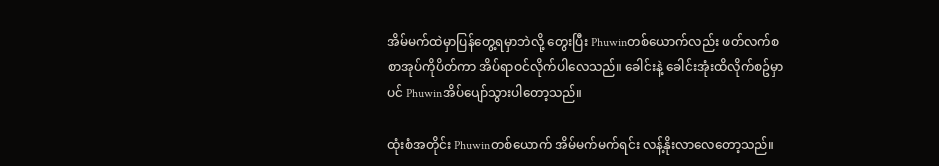အိမ်မက်ထဲမှာပြန်တွေ့ရမှာဘဲလို့ တွေးပြီး Phuwinတစ်ယောက်လည်း ဖတ်လက်စ စာအုပ်ကိုပိတ်ကာ အိပ်ရာဝင်လိုက်ပါလေသည်။ ခေါင်းနဲ့ ခေါင်းအုံးထိလိုက်စဥ်မှာပင် Phuwinအိပ်ပျော်သွားပါတော့သည်။

ထုံးစံအတိုင်း Phuwinတစ်ယောက် အိမ်မက်မက်ရင်း လန့်နိုးလာလေတော့သည်။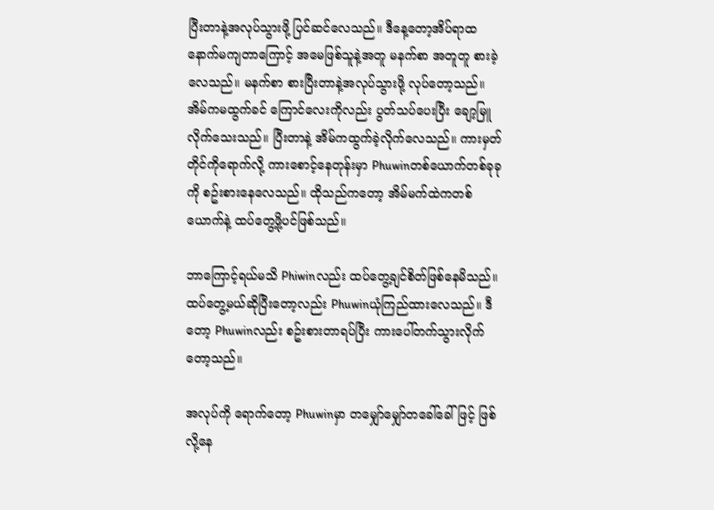ပြီးတာနဲ့အလုပ်သွားဖို့ ပြင်ဆင်လေသည်။ ဒီနေ့တော့အိပ်ရာထ နောက်မကျတာကြောင့် အမေဖြစ်သူနဲ့အတူ မနက်စာ အတူတူ စားခဲ့လေသည်။ မနက်စာ စားပြီးတာနဲ့အလုပ်သွားဖို့ လုပ်တော့သည်။ အိမ်ကမထွက်ခင် ကြောင်လေးကိုလည်း ပွတ်သပ်ပေးပြီး ချော့မြူလိုက်သေးသည်။ ပြီးတာနဲ့ အိမ်ကထွက်ခဲ့လိုက်လေသည်။ ကားမှတ်တိုင်ကိုရောက်လို့ ကားစောင့်နေတုန်းမှာ Phuwinတစ်ယောက်တစ်ခုခုကို စဥ်းစားနေလေသည်။ ထိုသည်ကတော့ အိမ်မက်ထဲကတစ်ယောက်နဲ့ ထပ်တွေ့ဖို့ပင်ဖြစ်သည်။

ဘာကြောင့်ရယ်မသိ Phiwinလည်း ထပ်တွေ့ချင်စိတ်ဖြစ်နေမိသည်။ ထပ်တွေ့မယ်ဆိုပြီးတော့လည်း Phuwinယုံကြည်ထားလေသည်။ ဒီတော့ Phuwinလည်း စဥ်းစားတာရပ်ပြီး ကားပေါ်တက်သွားလိုက်တော့သည်။

အလုပ်ကို ရောက်တော့ Phuwinမှာ တမျှော်မျှော်တခေါ်ခေါ်ဖြင့် ဖြစ်လို့နေ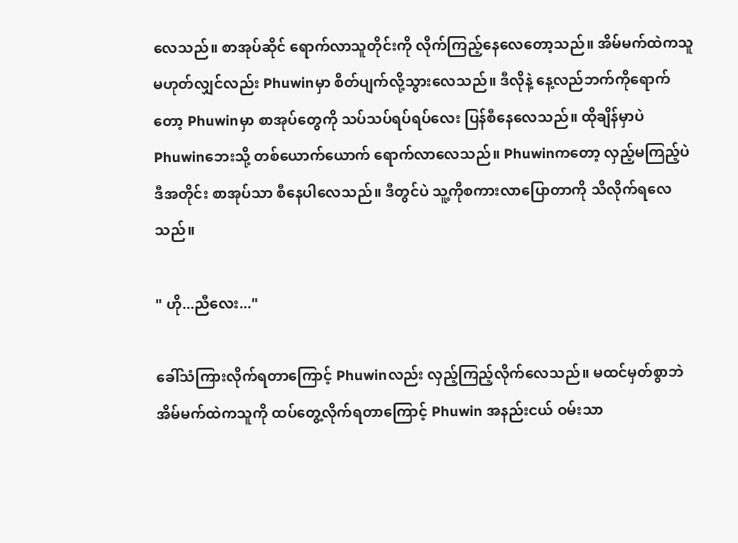လေသည်။ စာအုပ်ဆိုင် ရောက်လာသူတိုင်းကို လိုက်ကြည့်နေလေတော့သည်။ အိမ်မက်ထဲကသူ မဟုတ်လျှင်လည်း Phuwinမှာ စိတ်ပျက်လို့သွားလေသည်။ ဒီလိုနဲ့ နေ့လည်ဘက်ကိုရောက်တော့ Phuwinမှာ စာအုပ်တွေကို သပ်သပ်ရပ်ရပ်လေး ပြန်စီနေလေသည်။ ထိုချိန်မှာပဲ Phuwinဘေးသို့ တစ်ယောက်ယောက် ရောက်လာလေသည်။ Phuwinကတော့ လှည့်မကြည့်ပဲ ဒီအတိုင်း စာအုပ်သာ စီနေပါလေသည်။ ဒီတွင်ပဲ သူ့ကိုစကားလာပြောတာကို သိလိုက်ရလေသည်။

" ဟို...ညီလေး..."

ခေါ်သံကြားလိုက်ရတာကြောင့် Phuwinလည်း လှည့်ကြည့်လိုက်လေသည်။ မထင်မှတ်စွာဘဲ အိမ်မက်ထဲကသူကို ထပ်တွေ့လိုက်ရတာကြောင့် Phuwin အနည်းငယ် ဝမ်းသာ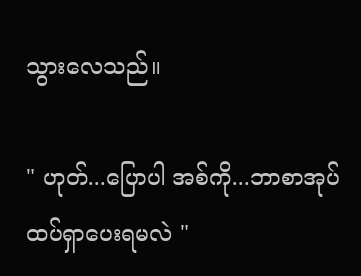သွားလေသည်။

" ဟုတ်...ပြောပါ အစ်ကို...ဘာစာအုပ်ထပ်ရှာပေးရမလဲ "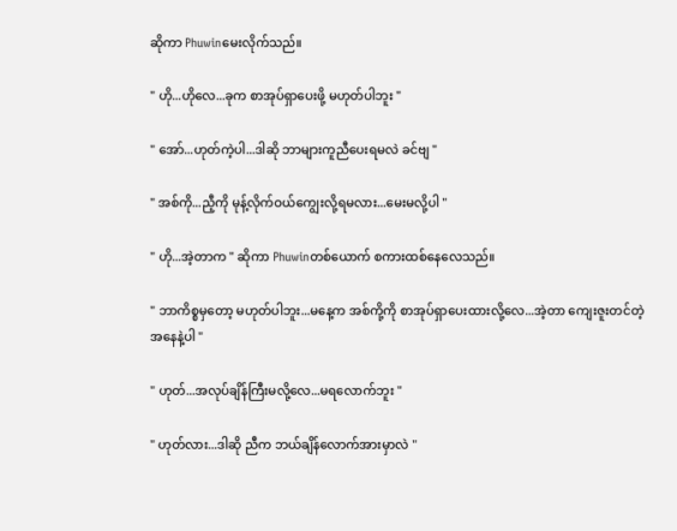ဆိုကာ Phuwinမေးလိုက်သည်။

" ဟို...ဟိုလေ...ခုက စာအုပ်ရှာပေးဖို့ မဟုတ်ပါဘူး "

" အော်...ဟုတ်ကဲ့ပါ...ဒါဆို ဘာများကူညီပေးရမလဲ ခင်ဗျ "

" အစ်ကို...ညီ့ကို မုန့်လိုက်ဝယ်ကျွေးလို့ရမလား...မေးမလို့ပါ "

" ဟို...အဲ့တာက " ဆိုကာ Phuwinတစ်ယောက် စကားထစ်နေလေသည်။

" ဘာကိစ္စမှတော့ မဟုတ်ပါဘူး...မနေ့က အစ်ကို့ကို စာအုပ်ရှာပေးထားလို့လေ...အဲ့တာ ကျေးဇူးတင်တဲ့ အနေနဲ့ပါ "

" ဟုတ်...အလုပ်ချိန်ကြီးမလို့လေ...မရလောက်ဘူး "

" ဟုတ်လား...ဒါဆို ညီက ဘယ်ချိန်လောက်အားမှာလဲ "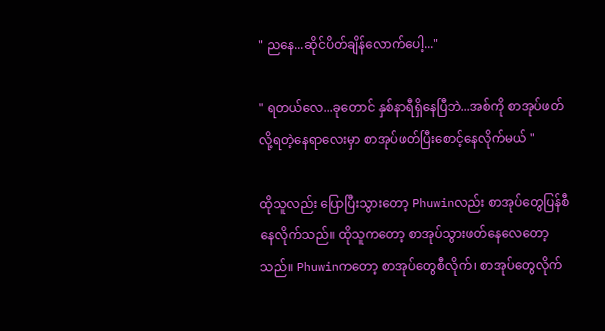" ညနေ...ဆိုင်ပိတ်ချိန်လောက်ပေါ့..."

" ရတယ်လေ...ခုတောင် နှစ်နာရီရှိနေပြီဘဲ...အစ်ကို စာအုပ်ဖတ်လို့ရတဲ့နေရာလေးမှာ စာအုပ်ဖတ်ပြီးစောင့်နေလိုက်မယ် "

ထိုသူလည်း ပြောပြီးသွားတော့ Phuwinလည်း စာအုပ်တွေပြန်စီနေလိုက်သည်။ ထိုသူကတော့ စာအုပ်သွားဖတ်နေလေတော့သည်။ Phuwinကတော့ စာအုပ်တွေစီလိုက်၊ စာအုပ်တွေလိုက်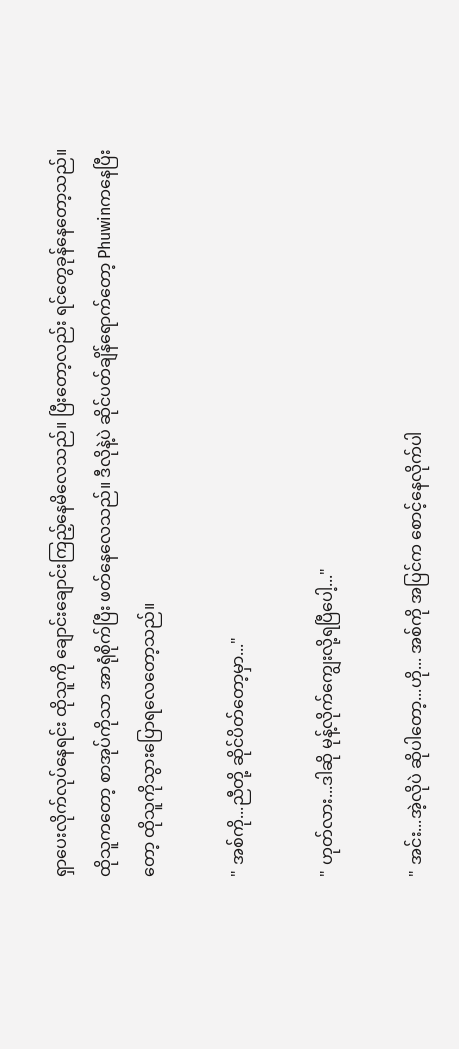ရှာပေးလိုက်လုပ်နေရင်း ထိုသူကို ချောင်းချောင်းကြည့်နေမိလေသည်။ ပြီးတော့လည်း ရင်တွေခုန်နေတော့သည်။ ထိုသူကတော့ စာအုပ်ကိုသာ အာရုံစိုက်ပြီး ဖတ်နေလေသည်။ ဒီလိုနဲ့ပဲ ဆိုင်ပတ်ချိန်ရောက်တော့ Phuwinကနေပြီးတော့ ထိုသူကိုသွားပြောရလေတော့သည်။

" အစ်ကို...ညီတို့ ဆိုင်ပိတ်တော့မှာ..."

" ဟုတ်လား...ဒါဆို မုန့်လိုက်ကျွေးလို့ရပြီပေါ့..."

" အင်း...အဲ့လိုပဲ ဆိုပါတော့...ဟို... အစ်ကို အပြင်က စောင့်နေလိုက်ပါ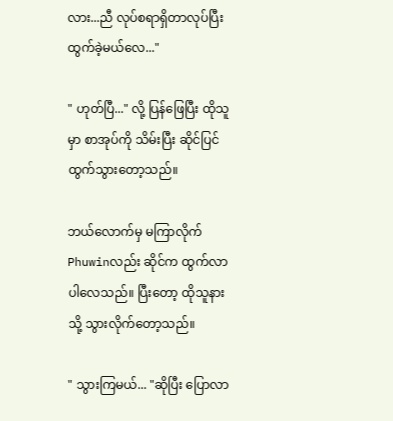လား...ညီ လုပ်စရာရှိတာလုပ်ပြီး ထွက်ခဲ့မယ်လေ..."

" ဟုတ်ပြီ..." လို့ ပြန်ဖြေပြီး ထိုသူမှာ စာအုပ်ကို သိမ်းပြီး ဆိုင်ပြင် ထွက်သွားတော့သည်။

ဘယ်လောက်မှ မကြာလိုက် Phuwinလည်း ဆိုင်က ထွက်လာပါလေသည်။ ပြီးတော့ ထိုသူနားသို့ သွားလိုက်တော့သည်။

" သွားကြမယ်... "ဆိုပြီး ပြောလာ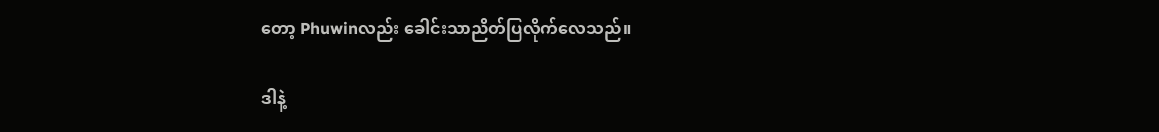တော့ Phuwinလည်း ခေါင်းသာညိတ်ပြလိုက်လေသည်။

ဒါနဲ့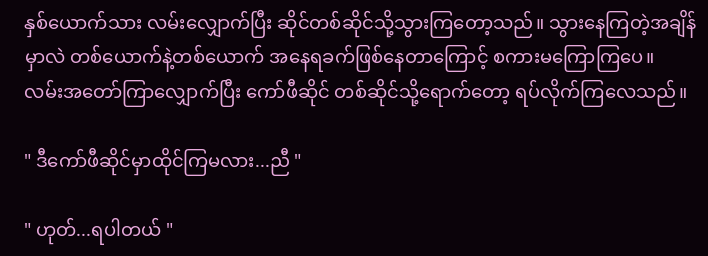နှစ်ယောက်သား လမ်းလျှောက်ပြီး ဆိုင်တစ်ဆိုင်သို့သွားကြတော့သည်။ သွားနေကြတဲ့အချိန်မှာလဲ တစ်ယောက်နဲ့တစ်ယောက် အနေရခက်ဖြစ်နေတာကြောင့် စကားမကြောကြပေ။ လမ်းအတော်ကြာလျှောက်ပြီး ကော်ဖီဆိုင် တစ်ဆိုင်သို့ရောက်တော့ ရပ်လိုက်ကြလေသည်။

" ဒီကော်ဖီဆိုင်မှာထိုင်ကြမလား...ညီ "

" ဟုတ်...ရပါတယ် "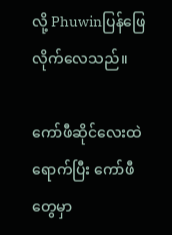လို့ Phuwinပြန်ဖြေလိုက်လေသည်။

ကော်ဖီဆိုင်လေးထဲရောက်ပြီး ကော်ဖီတွေမှာ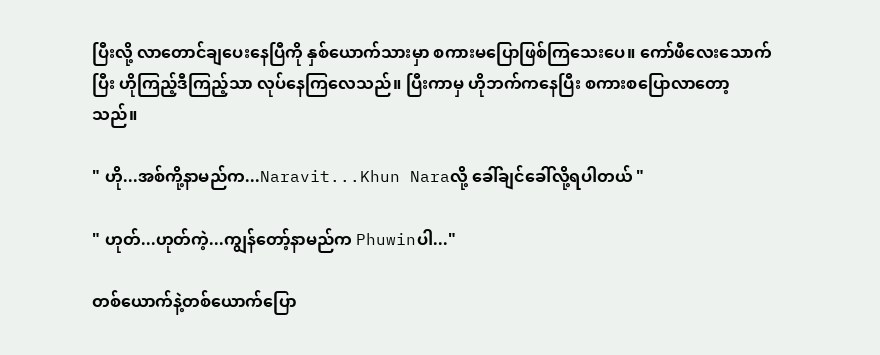ပြီးလို့ လာတောင်ချပေးနေပြီကို နှစ်ယောက်သားမှာ စကားမပြောဖြစ်ကြသေးပေ။ ကော်ဖီလေးသောက်ပြီး ဟိုကြည့်ဒီကြည့်သာ လုပ်နေကြလေသည်။ ပြီးကာမှ ဟိုဘက်ကနေပြီး စကားစပြောလာတော့သည်။

" ဟို...အစ်ကို့နာမည်က...Naravit...Khun Naraလို့ ခေါ်ချင်ခေါ်လို့ရပါတယ် "

" ဟုတ်...ဟုတ်ကဲ့...ကျွန်တော့်နာမည်က Phuwinပါ..."

တစ်ယောက်နဲ့တစ်ယောက်ပြော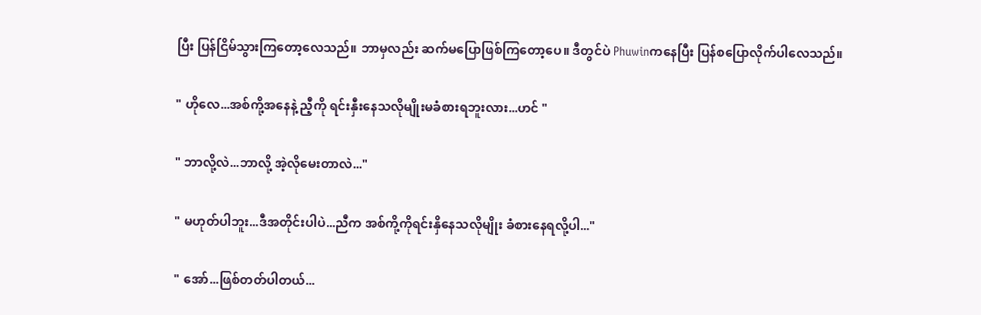ပြီး ပြန်ငြိမ်သွားကြတော့လေသည်။ ဘာမှလည်း ဆက်မပြောဖြစ်ကြတော့ပေ။ ဒီတွင်ပဲ Phuwinကနေပြီး ပြန်စပြောလိုက်ပါလေသည်။

" ဟိုလေ...အစ်ကို့အနေနဲ့ ညီ့ကို ရင်းနှီးနေသလိုမျိုးမခံစားရဘူးလား...ဟင် "

" ဘာလို့လဲ...ဘာလို့ အဲ့လိုမေးတာလဲ..."

" မဟုတ်ပါဘူး...ဒီအတိုင်းပါပဲ...ညီက အစ်ကို့ကိုရင်းနှိနေသလိုမျိုး ခံစားနေရလို့ပါ..."

" အော်...ဖြစ်တတ်ပါတယ်...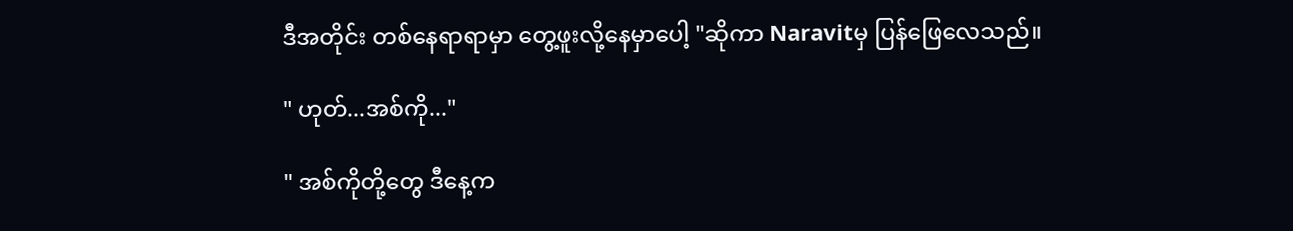ဒီအတိုင်း တစ်နေရာရာမှာ တွေ့ဖူးလို့နေမှာပေါ့ "ဆိုကာ Naravitမှ ပြန်ဖြေလေသည်။

" ဟုတ်...အစ်ကို..."

" အစ်ကိုတို့တွေ ဒီနေ့က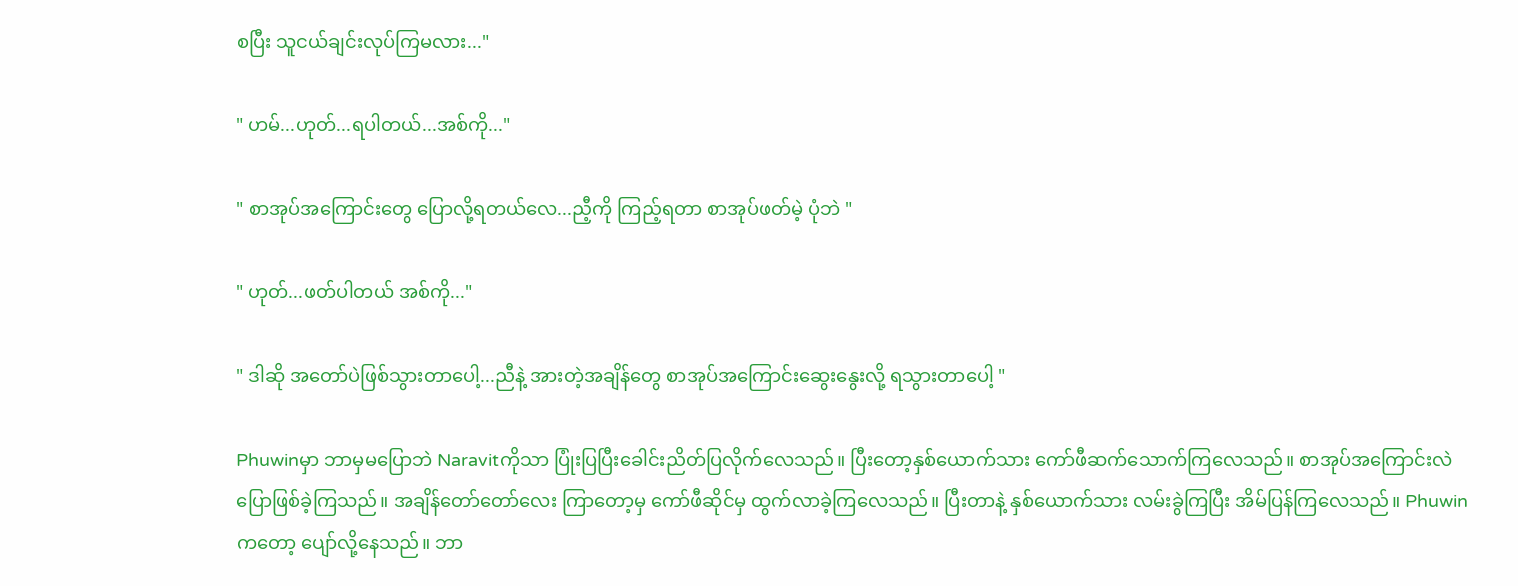စပြီး သူငယ်ချင်းလုပ်ကြမလား..."

" ဟမ်...ဟုတ်...ရပါတယ်...အစ်ကို..."

" စာအုပ်အကြောင်းတွေ ပြောလို့ရတယ်လေ...ညီ့ကို ကြည့်ရတာ စာအုပ်ဖတ်မဲ့ ပုံဘဲ "

" ဟုတ်...ဖတ်ပါတယ် အစ်ကို..."

" ဒါဆို အတော်ပဲဖြစ်သွားတာပေါ့...ညီနဲ့ အားတဲ့အချိန်တွေ စာအုပ်အကြောင်းဆွေးနွေးလို့ ရသွားတာပေါ့ "

Phuwinမှာ ဘာမှမပြောဘဲ Naravitကိုသာ ပြုံးပြပြီးခေါင်းညိတ်ပြလိုက်လေသည်။ ပြီးတော့နှစ်ယောက်သား ကော်ဖီဆက်သောက်ကြလေသည်။ စာအုပ်အကြောင်းလဲ ပြောဖြစ်ခဲ့ကြသည်။ အချိန်တော်တော်လေး ကြာတော့မှ ကော်ဖီဆိုင်မှ ထွက်လာခဲ့ကြလေသည်။ ပြီးတာနဲ့ နှစ်ယောက်သား လမ်းခွဲကြပြီး အိမ်ပြန်ကြလေသည်။ Phuwinကတော့ ပျော်လို့နေသည်။ ဘာ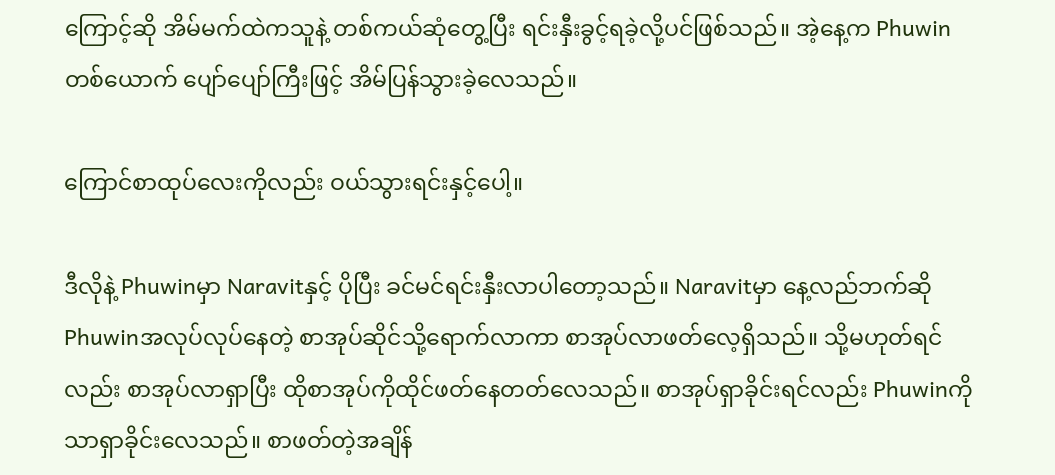ကြောင့်ဆို အိမ်မက်ထဲကသူနဲ့ တစ်ကယ်ဆုံတွေ့ပြီး ရင်းနှီးခွင့်ရခဲ့လို့ပင်ဖြစ်သည်။ အဲ့နေ့က Phuwinတစ်ယောက် ပျော်ပျော်ကြီးဖြင့် အိမ်ပြန်သွားခဲ့လေသည်။

ကြောင်စာထုပ်လေးကိုလည်း ဝယ်သွားရင်းနှင့်ပေါ့။

ဒီလိုနဲ့ Phuwinမှာ Naravitနှင့် ပိုပြီး ခင်မင်ရင်းနှီးလာပါတော့သည်။ Naravitမှာ နေ့လည်ဘက်ဆို Phuwinအလုပ်လုပ်နေတဲ့ စာအုပ်ဆိုင်သို့ရောက်လာကာ စာအုပ်လာဖတ်လေ့ရှိသည်။ သို့မဟုတ်ရင်လည်း စာအုပ်လာရှာပြီး ထိုစာအုပ်ကိုထိုင်ဖတ်နေတတ်လေသည်။ စာအုပ်ရှာခိုင်းရင်လည်း Phuwinကိုသာရှာခိုင်းလေသည်။ စာဖတ်တဲ့အချိန်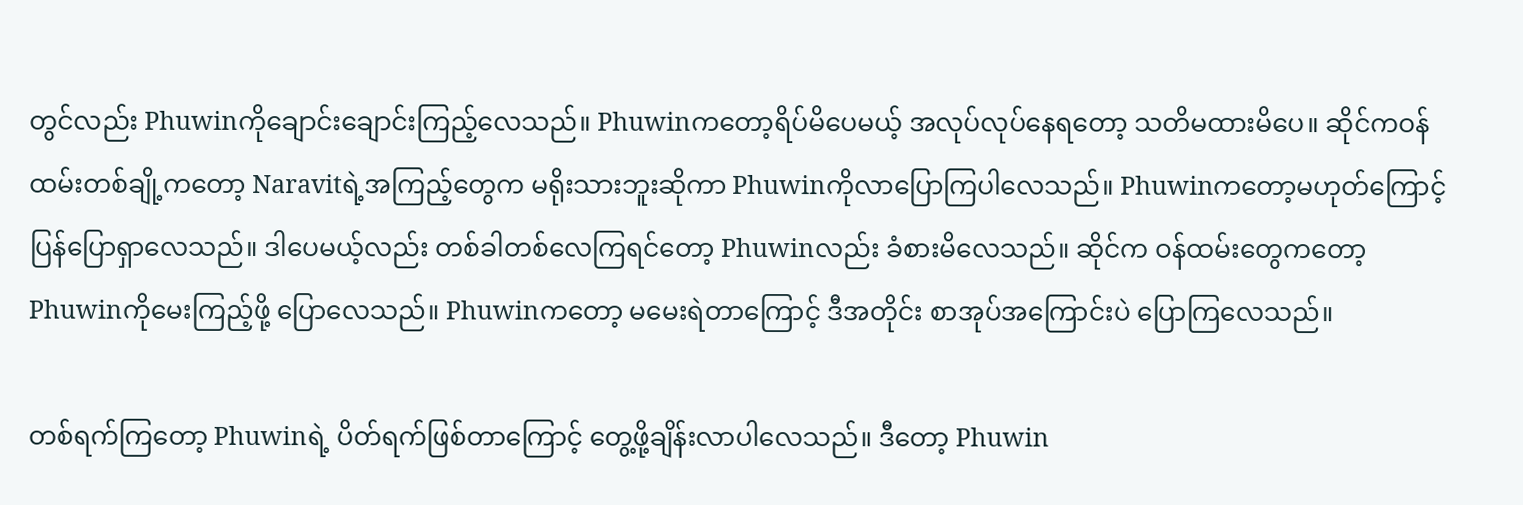တွင်လည်း Phuwinကိုချောင်းချောင်းကြည့်လေသည်။ Phuwinကတော့ရိပ်မိပေမယ့် အလုပ်လုပ်နေရတော့ သတိမထားမိပေ။ ဆိုင်ကဝန်ထမ်းတစ်ချို့ကတော့ Naravitရဲ့အကြည့်တွေက မရိုးသားဘူးဆိုကာ Phuwinကိုလာပြောကြပါလေသည်။ Phuwinကတော့မဟုတ်ကြောင့်ပြန်ပြောရှာလေသည်။ ဒါပေမယ့်လည်း တစ်ခါတစ်လေကြရင်တော့ Phuwinလည်း ခံစားမိလေသည်။ ဆိုင်က ဝန်ထမ်းတွေကတော့ Phuwinကိုမေးကြည့်ဖို့ ပြောလေသည်။ Phuwinကတော့ မမေးရဲတာကြောင့် ဒီအတိုင်း စာအုပ်အကြောင်းပဲ ပြောကြလေသည်။

တစ်ရက်ကြတော့ Phuwinရဲ့ ပိတ်ရက်ဖြစ်တာကြောင့် တွေ့ဖို့ချိန်းလာပါလေသည်။ ဒီတော့ Phuwin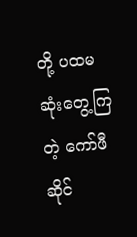တို့ ပထမဆုံးတွေ့ကြတဲ့ ကော်ဖီဆိုင်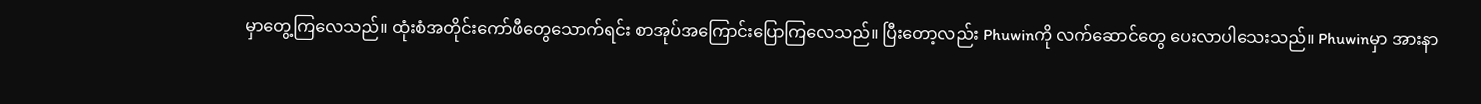မှာတွေ့ကြလေသည်။ ထုံးစံအတိုင်းကော်ဖီတွေသောက်ရင်း စာအုပ်အကြောင်းပြောကြလေသည်။ ပြီးတော့လည်း Phuwinကို လက်ဆောင်တွေ ပေးလာပါသေးသည်။ Phuwinမှာ အားနာ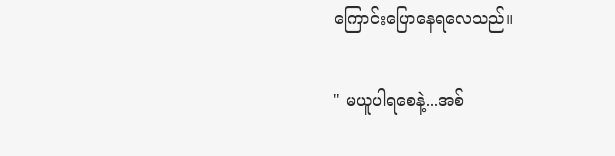ကြောင်းပြောနေရလေသည်။

" မယူပါရစေနဲ့...အစ်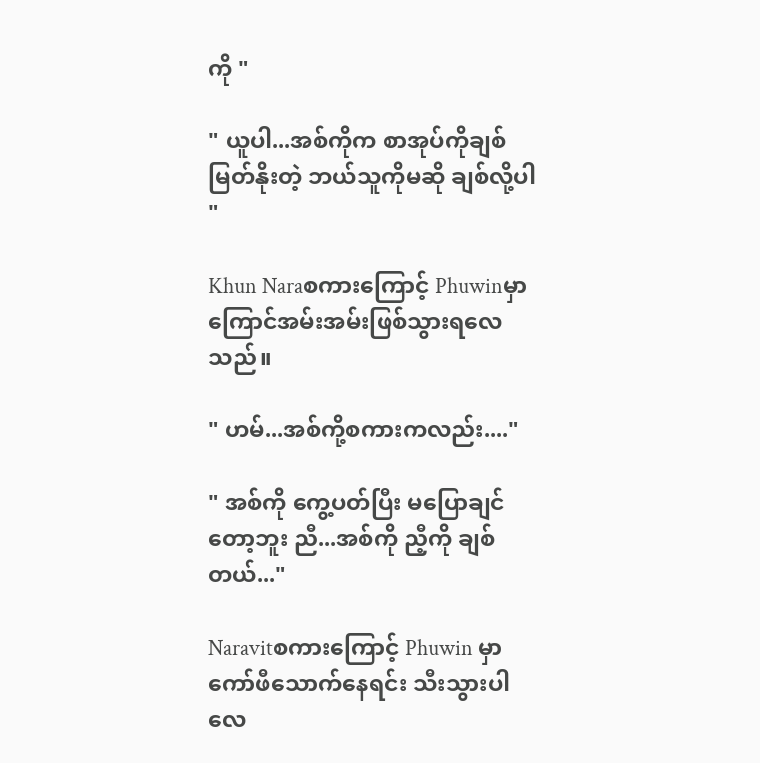ကို "

" ယူပါ...အစ်ကိုက စာအုပ်ကိုချစ်မြတ်နိုးတဲ့ ဘယ်သူကိုမဆို ချစ်လို့ပါ "

Khun Naraစကားကြောင့် Phuwinမှာ ကြောင်အမ်းအမ်းဖြစ်သွားရလေသည်။

" ဟမ်...အစ်ကို့စကားကလည်း...."

" အစ်ကို ကွေ့ပတ်ပြီး မပြောချင်တော့ဘူး ညီ...အစ်ကို ညီ့ကို ချစ်တယ်..."

Naravitစကားကြောင့် Phuwin မှာ ကော်ဖီသောက်နေရင်း သီးသွားပါလေ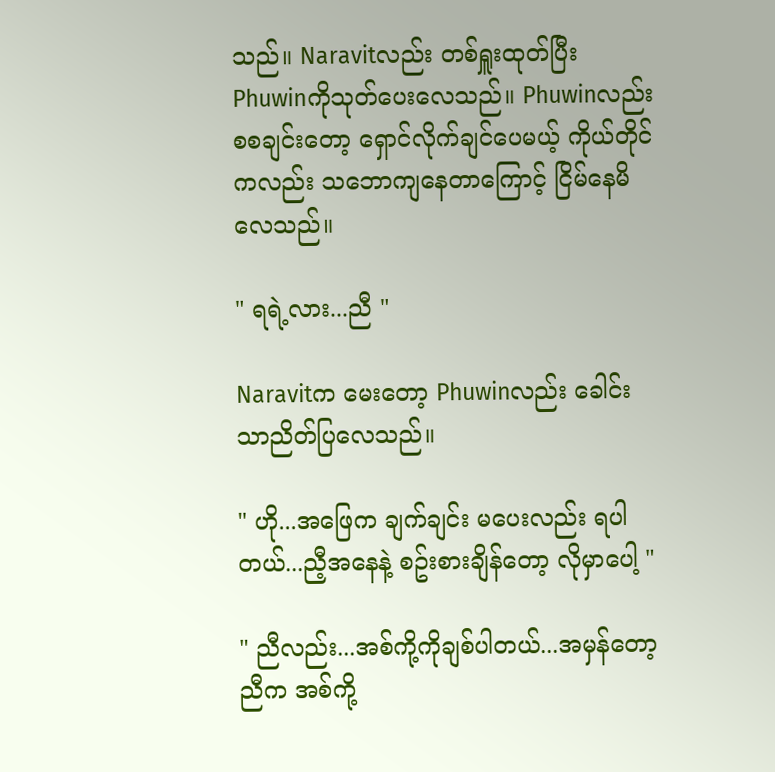သည်။ Naravitလည်း တစ်ရှူးထုတ်ပြီး Phuwinကိုသုတ်ပေးလေသည်။ Phuwinလည်း စစချင်းတော့ ရှောင်လိုက်ချင်ပေမယ့် ကိုယ်တိုင်ကလည်း သဘောကျနေတာကြောင့် ငြိမ်နေမိလေသည်။

" ရရဲ့လား...ညီ "

Naravitက မေးတော့ Phuwinလည်း ခေါင်းသာညိတ်ပြလေသည်။

" ဟို...အဖြေက ချက်ချင်း မပေးလည်း ရပါတယ်...ညီ့အနေနဲ့ စဥ်းစားချိန်တော့ လိုမှာပေါ့ "

" ညီလည်း...အစ်ကို့ကိုချစ်ပါတယ်...အမှန်တော့ ညီက အစ်ကို့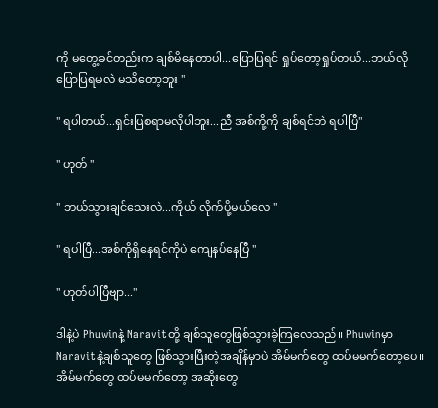ကို မတွေ့ခင်တည်းက ချစ်မိနေတာပါ...ပြောပြရင် ရှုပ်တော့ရှုပ်တယ်...ဘယ်လိုပြောပြရမလဲ မသိတော့ဘူး "

" ရပါတယ်...ရှင်းပြစရာမလိုပါဘူး...ညီ အစ်ကို့ကို ချစ်ရင်ဘဲ ရပါပြီ"

" ဟုတ် "

" ဘယ်သွားချင်သေးလဲ...ကိုယ် လိုက်ပို့မယ်လေ "

" ရပါပြီ...အစ်ကိုရှိနေရင်ကိုပဲ ကျေနပ်နေပြီ "

" ဟုတ်ပါပြီဗျာ..."

ဒါနဲ့ပဲ Phuwinနဲ့ Naravitတို့ ချစ်သူတွေဖြစ်သွားခဲ့ကြလေသည်။ Phuwinမှာ Naravitနဲ့ချစ်သူတွေ ဖြစ်သွားပြီးတဲ့အချိန်မှာပဲ အိမ်မက်တွေ ထပ်မမက်တော့ပေ။ အိမ်မက်တွေ ထပ်မမက်တော့ အဆိုးတွေ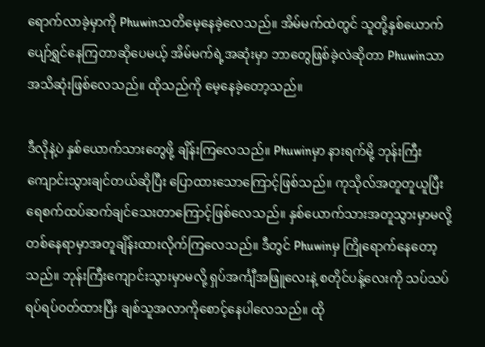ရောက်လာခဲ့မှာကို Phuwinသတိမေ့နေခဲ့လေသည်။ အိမ်မက်ထဲတွင် သူတို့နှစ်ယောက်ပျော်ရွှင်နေကြတာဆိုပေမယ့် အိမ်မက်ရဲ့အဆုံးမှာ ဘာတွေဖြစ်ခဲ့လဲဆိုတာ Phuwinသာ အသိဆုံးဖြစ်လေသည်။ ထိုသည်ကို မေ့နေခဲ့တော့သည်။

ဒီလိုနဲ့ပဲ နှစ်ယောက်သားတွေဖို့ ချိန်းကြလေသည်။ Phuwinမှာ နားရက်မို့ ဘုန်းကြီးကျောင်းသွားချင်တယ်ဆိုပြီး ပြောထားသောကြောင့်ဖြစ်သည်။ ကုသိုလ်အတူတူယူပြီး ရေစက်ထပ်ဆက်ချင်သေးတာကြောင့်ဖြစ်လေသည်။ နှစ်ယောက်သားအတူသွားမှာမလို့ တစ်နေရာမှာအတူချိန်းထားလိုက်ကြလေသည်။ ဒီတွင် Phuwinမှ ကြိုရောက်နေတော့သည်။ ဘုန်းကြီးကျောင်းသွားမှာမလို့ ရှပ်အင်္ကျီအဖြူလေးနဲ့ စတိုင်ပန့်လေးကို သပ်သပ်ရပ်ရပ်ဝတ်ထားပြီး ချစ်သူအလာကိုစောင့်နေပါလေသည်။ ထို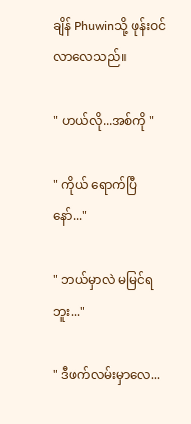ချိန် Phuwinသို့ ဖုန်းဝင်လာလေသည်။

" ဟယ်လို...အစ်ကို "

" ကိုယ် ရောက်ပြီနော်..."

" ဘယ်မှာလဲ မမြင်ရဘူး..."

" ဒီဖက်လမ်းမှာလေ...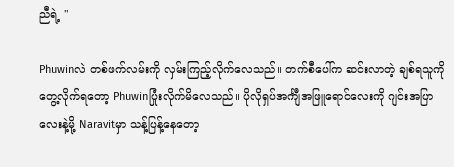ညီရဲ့ "

Phuwinလဲ တစ်ဖက်လမ်းကို လှမ်းကြည့်လိုက်လေသည်။ တက်စီပေါ်က ဆင်းလာတဲ့ ချစ်ရသူကိုတွေ့လိုက်ရတော့ Phuwinပြုံးလိုက်မိလေသည်။ ပိုလိုရှပ်အင်္ကျီအဖြူရောင်လေးကို ဂျင်းအပြာလေးနဲ့မို့ Naravitမှာ သန့်ပြန့်နေတော့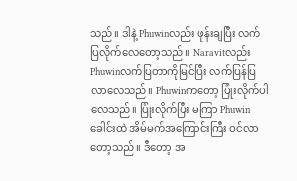သည်။ ဒါနဲ့ Phuwinလည်း ဖုန်းချပြီး လက်ပြလိုက်လေတော့သည်။ Naravitလည်း Phuwinလက်ပြတာကိုမြင်ပြီး လက်ပြန်ပြလာလေသည်။ Phuwinကတော့ ပြုံးလိုက်ပါလေသည်။ ပြုံးလိုက်ပြီး မကြာ Phuwinခေါင်းထဲ အိမ်မက်အကြောင်းကြီး ဝင်လာတော့သည်။ ဒီတော့ အ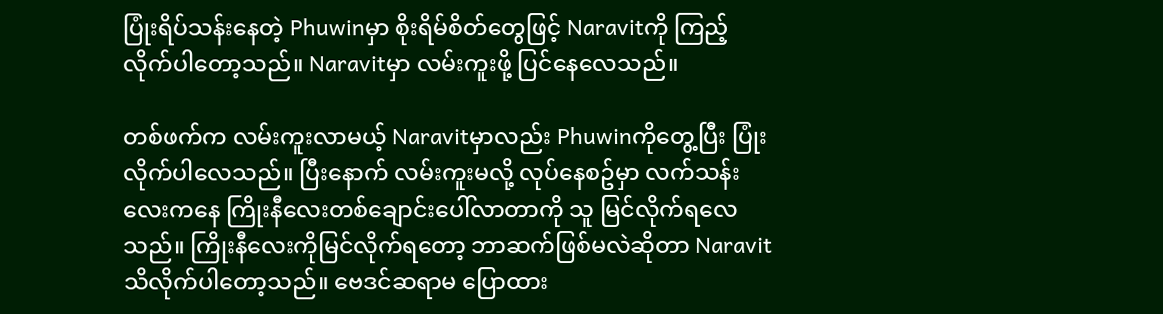ပြုံးရိပ်သန်းနေတဲ့ Phuwinမှာ စိုးရိမ်စိတ်တွေဖြင့် Naravitကို ကြည့်လိုက်ပါတော့သည်။ Naravitမှာ လမ်းကူးဖို့ ပြင်နေလေသည်။

တစ်ဖက်က လမ်းကူးလာမယ့် Naravitမှာလည်း Phuwinကိုတွေ့ပြီး ပြုံးလိုက်ပါလေသည်။ ပြီးနောက် လမ်းကူးမလို့ လုပ်နေစဥ်မှာ လက်သန်းလေးကနေ ကြိုးနီလေးတစ်ချောင်းပေါ်လာတာကို သူ မြင်လိုက်ရလေသည်။ ကြိုးနီလေးကိုမြင်လိုက်ရတော့ ဘာဆက်ဖြစ်မလဲဆိုတာ Naravitသိလိုက်ပါတော့သည်။ ဗေဒင်ဆရာမ ပြောထား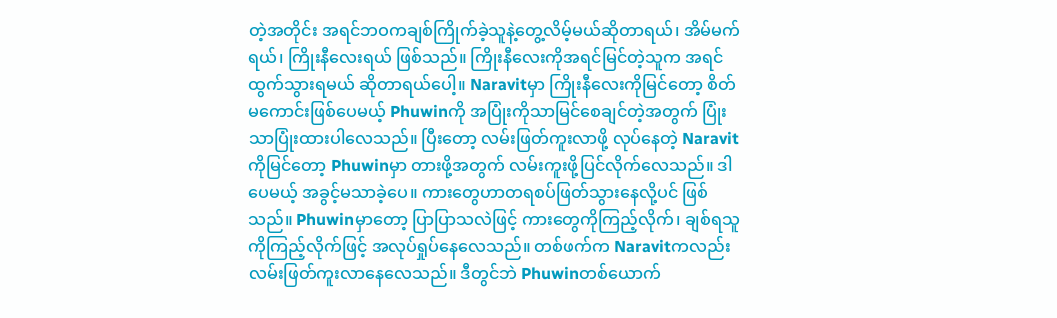တဲ့အတိုင်း အရင်ဘဝကချစ်ကြိုက်ခဲ့သူနဲ့တွေ့လိမ့်မယ်ဆိုတာရယ်၊ အိမ်မက်ရယ်၊ ကြိုးနီလေးရယ် ဖြစ်သည်။ ကြိုးနီလေးကိုအရင်မြင်တဲ့သူက အရင်ထွက်သွားရမယ် ဆိုတာရယ်ပေါ့။ Naravitမှာ ကြိုးနီလေးကိုမြင်တော့ စိတ်မကောင်းဖြစ်ပေမယ့် Phuwinကို အပြုံးကိုသာမြင်စေချင်တဲ့အတွက် ပြုံးသာပြုံးထားပါလေသည်။ ပြီးတော့ လမ်းဖြတ်ကူးလာဖို့ လုပ်နေတဲ့ Naravitကိုမြင်တော့ Phuwinမှာ တားဖို့အတွက် လမ်းကူးဖို့ပြင်လိုက်လေသည်။ ဒါပေမယ့် အခွင့်မသာခဲ့ပေ။ ကားတွေဟာတရစပ်ဖြတ်သွားနေလို့ပင် ဖြစ်သည်။ Phuwinမှာတော့ ပြာပြာသလဲဖြင့် ကားတွေကိုကြည့်လိုက်၊ ချစ်ရသူကိုကြည့်လိုက်ဖြင့် အလုပ်ရှုပ်နေလေသည်။ တစ်ဖက်က Naravitကလည်း လမ်းဖြတ်ကူးလာနေလေသည်။ ဒီတွင်ဘဲ Phuwinတစ်ယောက်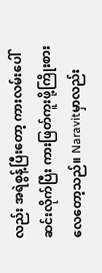လည်း အရဲစွန့်ပြီးတော့ ကားလမ်းပေါ်ဆင်းလိုက်ပြီး ကားဖြတ်ကူးဖို့ကြိုးစားလေတော့သည်။ Naravitမှာလည်း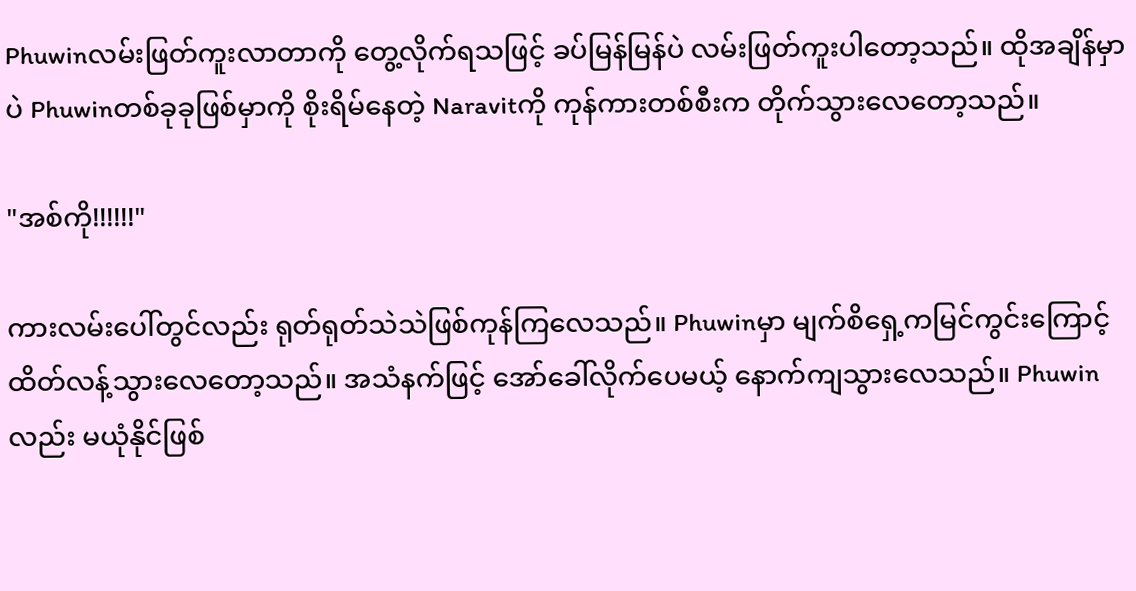Phuwinလမ်းဖြတ်ကူးလာတာကို တွေ့လိုက်ရသဖြင့် ခပ်မြန်မြန်ပဲ လမ်းဖြတ်ကူးပါတော့သည်။ ထိုအချိန်မှာပဲ Phuwinတစ်ခုခုဖြစ်မှာကို စိုးရိမ်နေတဲ့ Naravitကို ကုန်ကားတစ်စီးက တိုက်သွားလေတော့သည်။

"အစ်ကို!!!!!!"

ကားလမ်းပေါ်တွင်လည်း ရုတ်ရုတ်သဲသဲဖြစ်ကုန်ကြလေသည်။ Phuwinမှာ မျက်စိရှေ့ကမြင်ကွင်းကြောင့် ထိတ်လန့်သွားလေတော့သည်။ အသံနက်ဖြင့် အော်ခေါ်လိုက်ပေမယ့် နောက်ကျသွားလေသည်။ Phuwinလည်း မယုံနိုင်ဖြစ်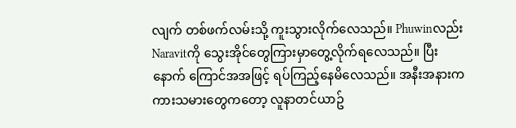လျက် တစ်ဖက်လမ်းသို့ ကူးသွားလိုက်လေသည်။ Phuwinလည်း Naravitကို သွေးအိုင်တွေကြားမှာတွေ့လိုက်ရလေသည်။ ပြီးနောက် ကြောင်အအဖြင့် ရပ်ကြည့်နေမိလေသည်။ အနီးအနားက ကားသမားတွေကတော့ လူနာတင်ယာဥ်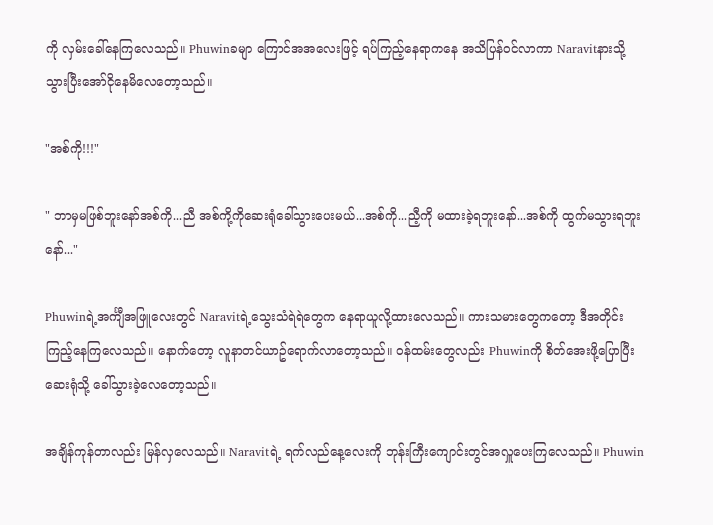ကို လှမ်းခေါ်နေကြလေသည်။ Phuwinခမျာ ကြောင်အအလေးဖြင့် ရပ်ကြည့်နေရာကနေ အသိပြန်ဝင်လာကာ Naravitနားသို့ သွားပြီးအော်ငိုနေမိလေတော့သည်။

"အစ်ကို!!!"

" ဘာမှမဖြစ်ဘူးနော်အစ်ကို...ညီ အစ်ကို့ကိုဆေးရုံခေါ်သွားပေးမယ်...အစ်ကို...ညီ့ကို မထားခဲ့ရဘူးနော်...အစ်ကို ထွက်မသွားရဘူးနော်..."

Phuwinရဲ့အင်္ကျီအဖြူလေးတွင် Naravitရဲ့သွေးသံရဲရဲတွေက နေရာယူလို့ထားလေသည်။ ကားသမားတွေကတော့ ဒီအတိုင်းကြည့်နေကြလေသည်။ နောက်တော့ လူနာတင်ယာဥ်ရောက်လာတော့သည်။ ဝန်ထမ်းတွေလည်း Phuwinကို စိတ်အေးဖို့ပြောပြီး ဆေးရုံသို့ ခေါ်သွားခဲ့လေတော့သည်။

အချိန်ကုန်တာလည်း မြန်လှလေသည်။ Naravitရဲ့ ရက်လည်နေ့လေးကို ဘုန်းကြီးကျောင်းတွင်အလှူပေးကြလေသည်။ Phuwin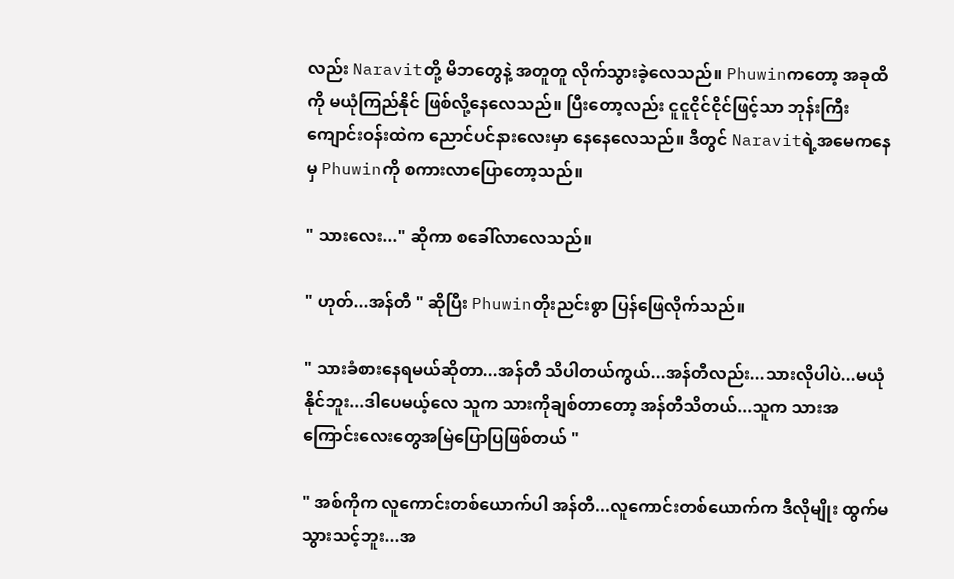လည်း Naravitတို့ မိဘတွေနဲ့ အတူတူ လိုက်သွားခဲ့လေသည်။ Phuwinကတော့ အခုထိကို မယုံကြည်နိုင် ဖြစ်လို့နေလေသည်။ ပြီးတော့လည်း ငူငူငိုင်ငိုင်ဖြင့်သာ ဘုန်းကြီးကျောင်းဝန်းထဲက ညောင်ပင်နားလေးမှာ နေနေလေသည်။ ဒီတွင် Naravitရဲ့အမေကနေမှ Phuwinကို စကားလာပြောတော့သည်။

" သားလေး..." ဆိုကာ စခေါ်လာလေသည်။

" ဟုတ်...အန်တီ " ဆိုပြီး Phuwinတိုးညင်းစွာ ပြန်ဖြေလိုက်သည်။

" သားခံစားနေရမယ်ဆိုတာ...အန်တီ သိပါတယ်ကွယ်...အန်တီလည်း...သားလိုပါပဲ...မယုံနိုင်ဘူး...ဒါပေမယ့်လေ သူက သားကိုချစ်တာတော့ အန်တီသိတယ်...သူက သားအကြောင်းလေးတွေအမြဲပြောပြဖြစ်တယ် "

" အစ်ကိုက လူကောင်းတစ်ယောက်ပါ အန်တီ...လူကောင်းတစ်ယောက်က ဒီလိုမျိုး ထွက်မသွားသင့်ဘူး...အ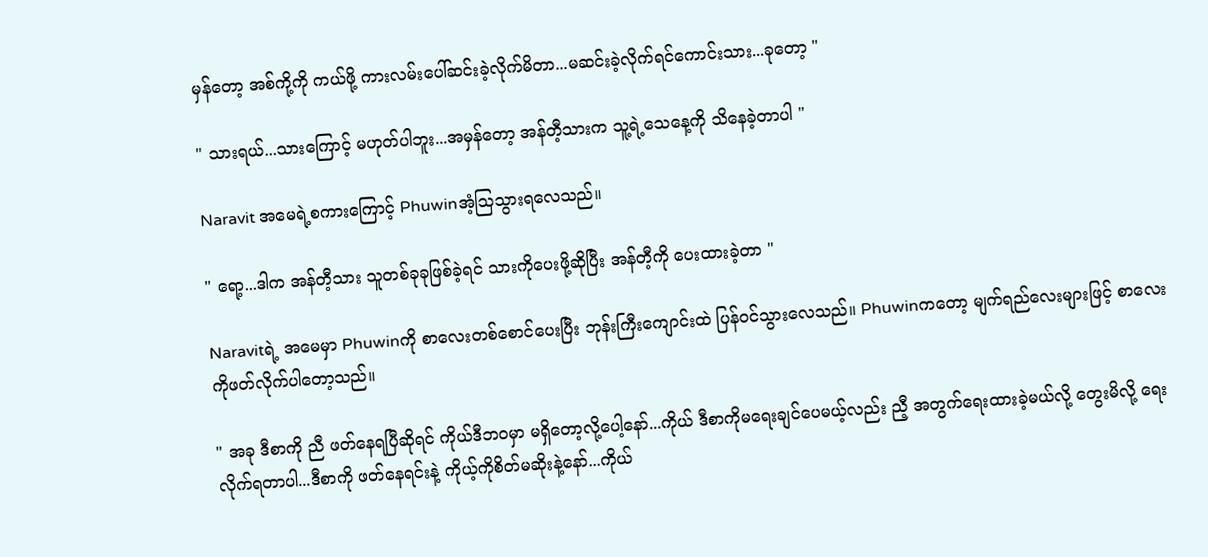မှန်တော့ အစ်ကို့ကို ကယ်ဖို့ ကားလမ်းပေါ်ဆင်းခဲ့လိုက်မိတာ...မဆင်းခဲ့လိုက်ရင်ကောင်းသား...ခုတော့ "

" သားရယ်...သားကြောင့် မဟုတ်ပါဘူး...အမှန်တော့ အန်တီ့သားက သူ့ရဲ့သေနေ့ကို သိနေခဲ့တာပါ "

Naravit အမေရဲ့စကားကြောင့် Phuwinအံ့ဩသွားရလေသည်။

" ရော့...ဒါက အန်တီ့သား သူတစ်ခုခုဖြစ်ခဲ့ရင် သားကိုပေးဖို့ဆိုပြီး အန်တီ့ကို ပေးထားခဲ့တာ "

Naravitရဲ့ အမေမှာ Phuwinကို စာလေးတစ်စောင်ပေးပြီး ဘုန်းကြီးကျောင်းထဲ ပြန်ဝင်သွားလေသည်။ Phuwinကတော့ မျက်ရည်လေးများဖြင့် စာလေးကိုဖတ်လိုက်ပါတော့သည်။

" အခု ဒီစာကို ညီ ဖတ်နေရပြီဆိုရင် ကိုယ်ဒီဘဝမှာ မရှိတော့လို့ပေါ့နော်...ကိုယ် ဒီစာကိုမရေးချင်ပေမယ့်လည်း ညီ့ အတွက်ရေးထားခဲ့မယ်လို့ တွေးမိလို့ ရေးလိုက်ရတာပါ...ဒီစာကို ဖတ်နေရင်းနဲ့ ကိုယ့်ကိုစိတ်မဆိုးနဲ့နော်...ကိုယ်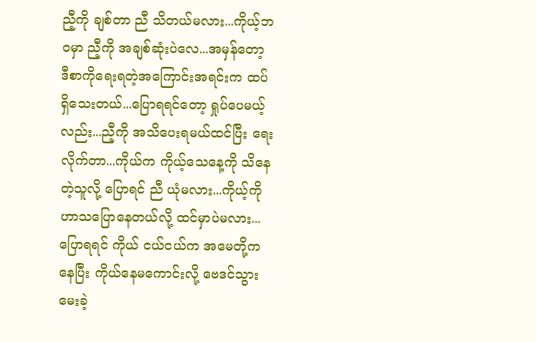ညီ့ကို ချစ်တာ ညီ သိတယ်မလား...ကိုယ့်ဘဝမှာ ညီ့ကို အချစ်ဆုံးပဲလေ...အမှန်တော့ ဒီစာကိုရေးရတဲ့အကြောင်းအရင်းက ထပ်ရှိသေးတယ်...ပြောရရင်တော့ ရှုပ်ပေမယ့်လည်း...ညီ့ကို အသိပေးရမယ်ထင်ပြီး ရေးလိုက်တာ...ကိုယ်က ကိုယ့်သေနေ့ကို သိနေတဲ့သူလို့ ပြောရင် ညီ ယုံမလား...ကိုယ့်ကို ဟာသပြောနေတယ်လို့ ထင်မှာပဲမလား...ပြောရရင် ကိုယ် ငယ်ငယ်က အမေတို့ကနေပြီး ကိုယ်နေမကောင်းလို့ ဗေဒင်သွားမေးခဲ့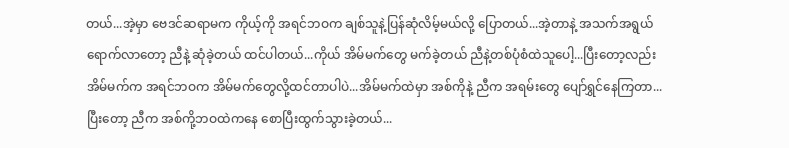တယ်...အဲ့မှာ ဗေဒင်ဆရာမက ကိုယ့်ကို အရင်ဘဝက ချစ်သူနဲ့ပြန်ဆုံလိမ့်မယ်လို့ ပြောတယ်...အဲ့တာနဲ့ အသက်အရွယ်ရောက်လာတော့ ညီနဲ့ ဆုံခဲ့တယ် ထင်ပါတယ်...ကိုယ် အိမ်မက်တွေ မက်ခဲ့တယ် ညီနဲ့တစ်ပုံစံထဲသူပေါ့...ပြီးတော့လည်း အိမ်မက်က အရင်ဘဝက အိမ်မက်တွေလို့ထင်တာပါပဲ...အိမ်မက်ထဲမှာ အစ်ကိုနဲ့ ညီက အရမ်းတွေ ပျော်ရွှင်နေကြတာ...ပြီးတော့ ညီက အစ်ကို့ဘဝထဲကနေ စောပြီးထွက်သွားခဲ့တယ်...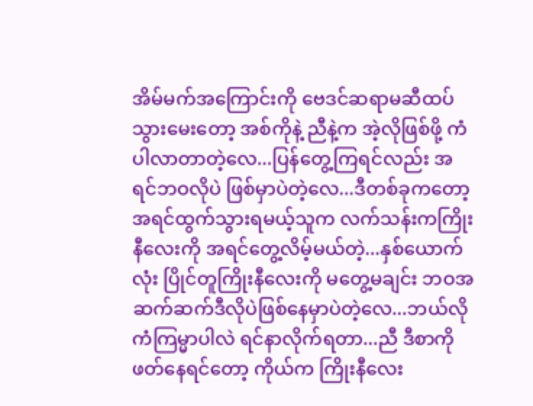အိမ်မက်အကြောင်းကို ဗေဒင်ဆရာမဆီထပ်သွားမေးတော့ အစ်ကိုနဲ့ ညီနဲ့က အဲ့လိုဖြစ်ဖို့ ကံပါလာတာတဲ့လေ...ပြန်တွေ့ကြရင်လည်း အရင်ဘဝလိုပဲ ဖြစ်မှာပဲတဲ့လေ...ဒီတစ်ခုကတော့ အရင်ထွက်သွားရမယ့်သူက လက်သန်းကကြိုးနီလေးကို အရင်တွေ့လိမ့်မယ်တဲ့...နှစ်ယောက်လုံး ပြိုင်တူကြိုးနီလေးကို မတွေ့မချင်း ဘဝအဆက်ဆက်ဒီလိုပဲဖြစ်နေမှာပဲတဲ့လေ...ဘယ်လိုကံကြမ္မာပါလဲ ရင်နာလိုက်ရတာ...ညီ ဒီစာကိုဖတ်နေရင်တော့ ကိုယ်က ကြိုးနီလေး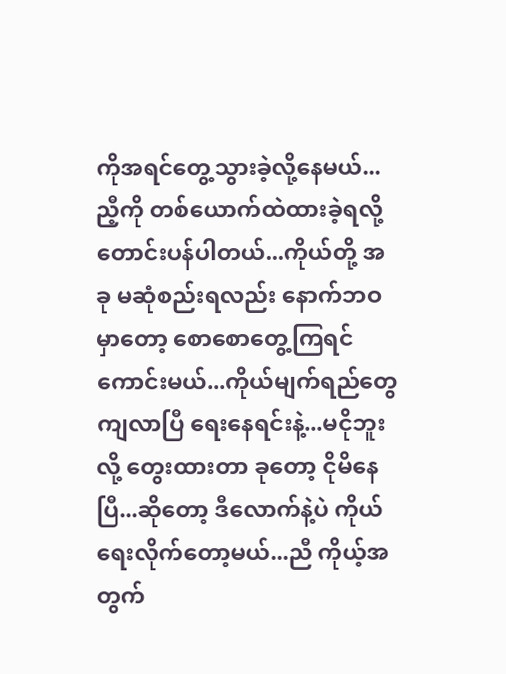ကိုအရင်တွေ့သွားခဲ့လို့နေမယ်...ညီ့ကို တစ်ယောက်ထဲထားခဲ့ရလို့ တောင်းပန်ပါတယ်...ကိုယ်တို့ အခု မဆုံစည်းရလည်း နောက်ဘဝမှာတော့ စောစောတွေ့ကြရင် ကောင်းမယ်...ကိုယ်မျက်ရည်တွေ ကျလာပြီ ရေးနေရင်းနဲ့...မငိုဘူးလို့ တွေးထားတာ ခုတော့ ငိုမိနေပြီ...ဆိုတော့ ဒီလောက်နဲ့ပဲ ကိုယ်ရေးလိုက်တော့မယ်...ညီ ကိုယ့်အတွက်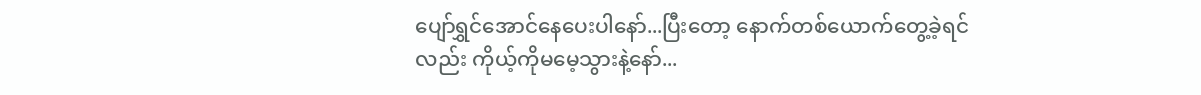ပျော်ရွှင်အောင်နေပေးပါနော်...ပြီးတော့ နောက်တစ်ယောက်တွေ့ခဲ့ရင်လည်း ကိုယ့်ကိုမမေ့သွားနဲ့နော်...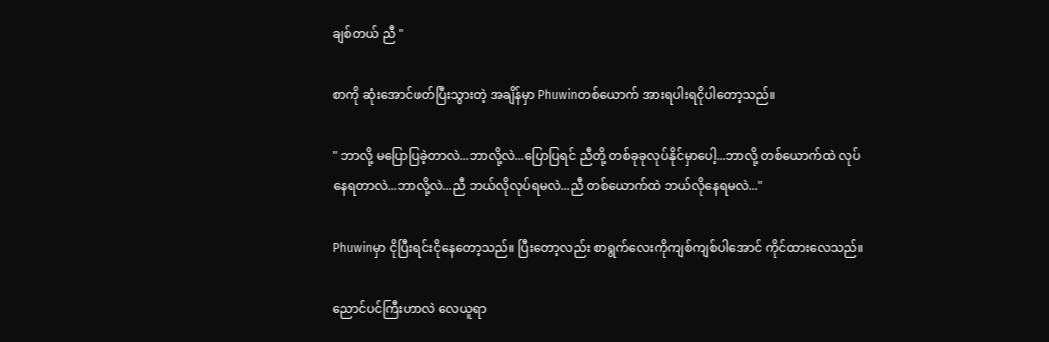ချစ်တယ် ညီ "

စာကို ဆုံးအောင်ဖတ်ပြီးသွားတဲ့ အချိန်မှာ Phuwinတစ်ယောက် အားရပါးရငိုပါတော့သည်။

" ဘာလို့ မပြောပြခဲ့တာလဲ...ဘာလို့လဲ...ပြောပြရင် ညီတို့ တစ်ခုခုလုပ်နိုင်မှာပေါ့...ဘာလို့ တစ်ယောက်ထဲ လုပ်နေရတာလဲ...ဘာလို့လဲ...ညီ ဘယ်လိုလုပ်ရမလဲ...ညီ တစ်ယောက်ထဲ ဘယ်လိုနေရမလဲ..."

Phuwinမှာ ငိုပြီးရင်းငိုနေတော့သည်။ ပြီးတော့လည်း စာရွက်လေးကိုကျစ်ကျစ်ပါအောင် ကိုင်ထားလေသည်။

ညောင်ပင်ကြီးဟာလဲ လေယူရာ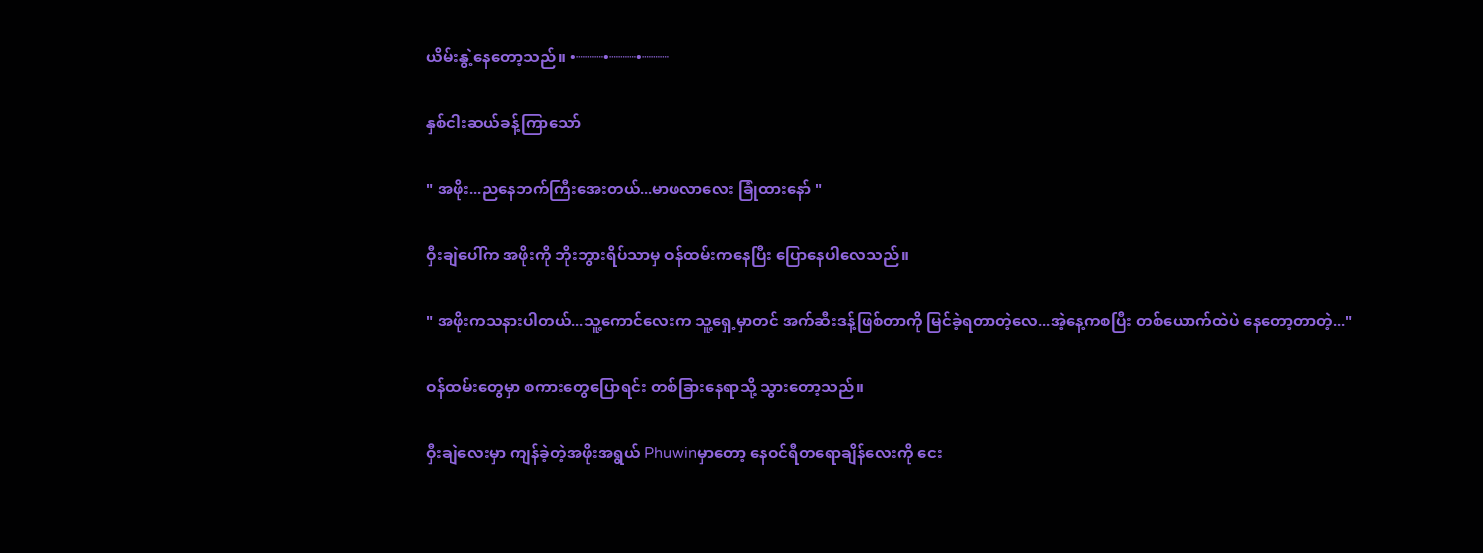ယိမ်းနွဲ့နေတော့သည်။ •┈┈┈•┈┈┈•┈┈┈

နှစ်ငါးဆယ်ခန့်ကြာသော်

" အဖိုး...ညနေဘက်ကြီးအေးတယ်...မာဖလာလေး ခြုံထားနော် "

ဝှီးချဲပေါ်က အဖိုးကို ဘိုးဘွားရိပ်သာမှ ဝန်ထမ်းကနေပြီး ပြောနေပါလေသည်။

" အဖိုးကသနားပါတယ်...သူ့ကောင်လေးက သူ့ရှေ့မှာတင် အက်ဆီးဒန့်ဖြစ်တာကို မြင်ခဲ့ရတာတဲ့လေ...အဲ့နေ့ကစပြီး တစ်ယောက်ထဲပဲ နေတော့တာတဲ့..."

ဝန်ထမ်းတွေမှာ စကားတွေပြောရင်း တစ်ခြားနေရာသို့ သွားတော့သည်။

ဝှီးချဲလေးမှာ ကျန်ခဲ့တဲ့အဖိုးအရွယ် Phuwinမှာတော့ နေဝင်ရီတရောချိန်လေးကို ငေး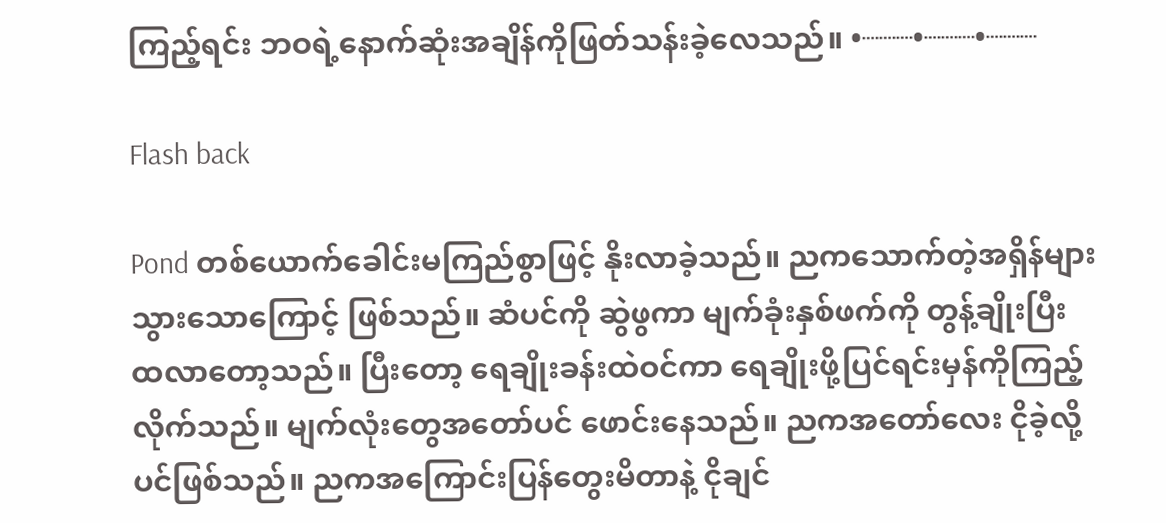ကြည့်ရင်း ဘဝရဲ့နောက်ဆုံးအချိန်ကိုဖြတ်သန်းခဲ့လေသည်။ •┈┈┈•┈┈┈•┈┈┈

Flash back

Pond တစ်ယောက်ခေါင်းမကြည်စွာဖြင့် နိုးလာခဲ့သည်။ ညကသောက်တဲ့အရှိန်များသွားသောကြောင့် ဖြစ်သည်။ ဆံပင်ကို ဆွဲဖွကာ မျက်ခုံးနှစ်ဖက်ကို တွန့်ချိုးပြီး ထလာတော့သည်။ ပြီးတော့ ရေချိုးခန်းထဲဝင်ကာ ရေချိုးဖို့ပြင်ရင်းမှန်ကိုကြည့်လိုက်သည်။ မျက်လုံးတွေအတော်ပင် ဖောင်းနေသည်။ ညကအတော်လေး ငိုခဲ့လို့ပင်ဖြစ်သည်။ ညကအကြောင်းပြန်တွေးမိတာနဲ့ ငိုချင်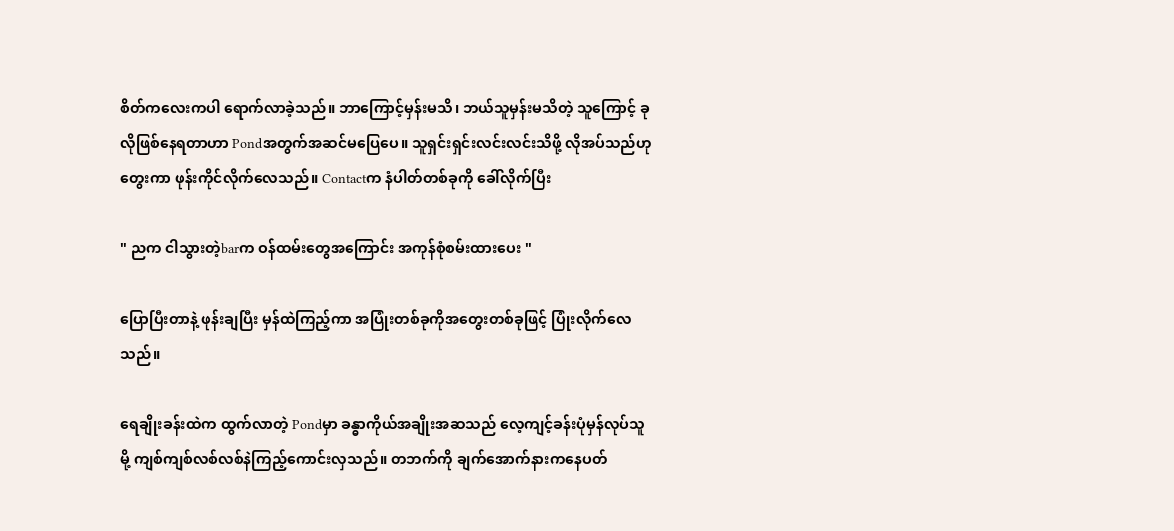စိတ်ကလေးကပါ ရောက်လာခဲ့သည်။ ဘာကြောင့်မှန်းမသိ၊ ဘယ်သူမှန်းမသိတဲ့ သူကြောင့် ခုလိုဖြစ်နေရတာဟာ Pondအတွက်အဆင်မပြေပေ။ သူရှင်းရှင်းလင်းလင်းသိဖို့ လိုအပ်သည်ဟု တွေးကာ ဖုန်းကိုင်လိုက်လေသည်။ Contactက နံပါတ်တစ်ခုကို ခေါ်လိုက်ပြီး

" ညက ငါသွားတဲ့barက ဝန်ထမ်းတွေအကြောင်း အကုန်စုံစမ်းထားပေး "

ပြောပြီးတာနဲ့ ဖုန်းချပြီး မှန်ထဲကြည့်ကာ အပြုံးတစ်ခုကိုအတွေးတစ်ခုဖြင့် ပြုံးလိုက်လေသည်။

ရေချိုးခန်းထဲက ထွက်လာတဲ့ Pondမှာ ခန္ဓာကိုယ်အချိုးအဆသည် လေ့ကျင့်ခန်းပုံမှန်လုပ်သူမို့ ကျစ်ကျစ်လစ်လစ်နဲကြည့်ကောင်းလှသည်။ တဘက်ကို ချက်အောက်နားကနေပတ်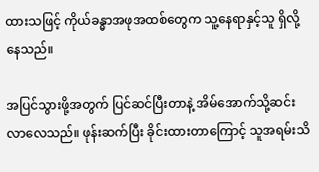ထားသဖြင့် ကိုယ်ခန္ဓာအဖုအထစ်တွေက သူ့နေရာနှင့်သူ ရှိလို့နေသည်။

အပြင်သွားဖို့အတွက် ပြင်ဆင်ပြီးတာနဲ့ အိမ်အောက်သို့ဆင်းလာလေသည်။ ဖုန်းဆက်ပြီး ခိုင်းထားတာကြောင့် သူအရမ်းသိ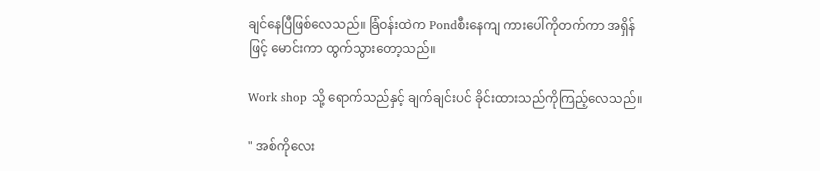ချင်နေပြီဖြစ်လေသည်။ ခြံဝန်းထဲက Pondစီးနေကျ ကားပေါ်ကိုတက်ကာ အရှိန်ဖြင့် မောင်းကာ ထွက်သွားတော့သည်။

Work shop သို့ ရောက်သည်နှင့် ချက်ချင်းပင် ခိုင်းထားသည်ကိုကြည့်လေသည်။

" အစ်ကိုလေး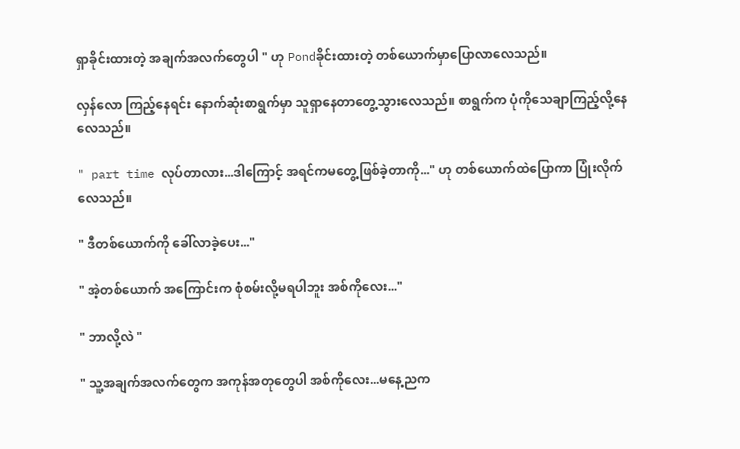ရှာခိုင်းထားတဲ့ အချက်အလက်တွေပါ " ဟု Pondခိုင်းထားတဲ့ တစ်ယောက်မှာပြောလာလေသည်။

လှန်လော ကြည့်နေရင်း နောက်ဆုံးစာရွက်မှာ သူရှာနေတာတွေ့သွားလေသည်။ စာရွက်က ပုံကိုသေချာကြည့်လို့နေလေသည်။

" part time လုပ်တာလား...ဒါကြောင့် အရင်ကမတွေ့ဖြစ်ခဲ့တာကို..." ဟု တစ်ယောက်ထဲပြောကာ ပြုံးလိုက်လေသည်။

" ဒီတစ်ယောက်ကို ခေါ်လာခဲ့ပေး..."

" အဲ့တစ်ယောက် အကြောင်းက စုံစမ်းလို့မရပါဘူး အစ်ကိုလေး..."

" ဘာလို့လဲ "

" သူ့အချက်အလက်တွေက အကုန်အတုတွေပါ အစ်ကိုလေး...မနေ့ညက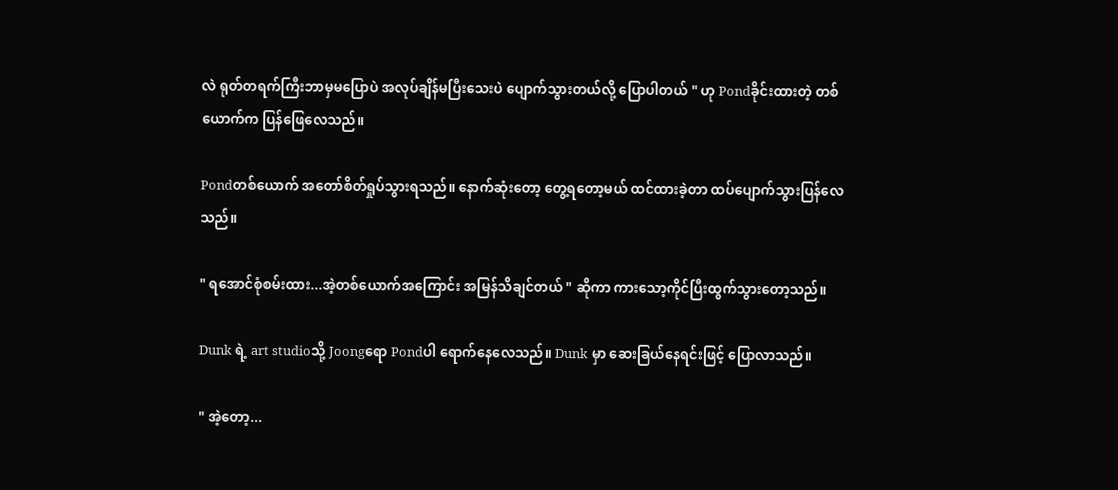လဲ ရုတ်တရက်ကြီးဘာမှမပြောပဲ အလုပ်ချိန်မပြီးသေးပဲ ပျောက်သွားတယ်လို့ ပြောပါတယ် " ဟု Pondခိုင်းထားတဲ့ တစ်ယောက်က ပြန်ဖြေလေသည်။

Pondတစ်ယောက် အတော်စိတ်ရှုပ်သွားရသည်။ နောက်ဆုံးတော့ တွေ့ရတော့မယ် ထင်ထားခဲ့တာ ထပ်ပျောက်သွားပြန်လေသည်။

" ရအောင်စုံစမ်းထား...အဲ့တစ်ယောက်အကြောင်း အမြန်သိချင်တယ် " ဆိုကာ ကားသော့ကိုင်ပြီးထွက်သွားတော့သည်။

Dunk ရဲ့ art studioသို့ Joongရော Pondပါ ရောက်နေလေသည်။ Dunk မှာ ဆေးခြယ်နေရင်းဖြင့် ပြောလာသည်။

" အဲ့တော့...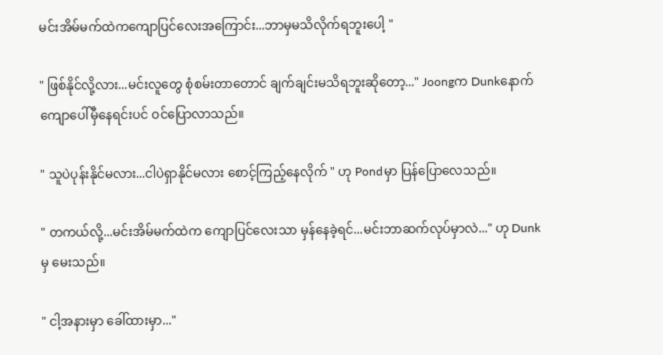မင်းအိမ်မက်ထဲကကျောပြင်လေးအကြောင်း...ဘာမှမသိလိုက်ရဘူးပေါ့ "

" ဖြစ်နိုင်လို့လား...မင်းလူတွေ စုံစမ်းတာတောင် ချက်ချင်းမသိရဘူးဆိုတော့..." Joongက Dunkနောက်ကျောပေါ်မှီနေရင်းပင် ဝင်ပြောလာသည်။

" သူပဲပုန်းနိုင်မလား...ငါပဲရှာနိုင်မလား စောင့်ကြည့်နေလိုက် " ဟု Pondမှာ ပြန်ပြောလေသည်။

" တကယ်လို့...မင်းအိမ်မက်ထဲက ကျောပြင်လေးသာ မှန်နေခဲ့ရင်...မင်းဘာဆက်လုပ်မှာလဲ..." ဟု Dunkမှ မေးသည်။

" ငါ့အနားမှာ ခေါ်ထားမှာ..."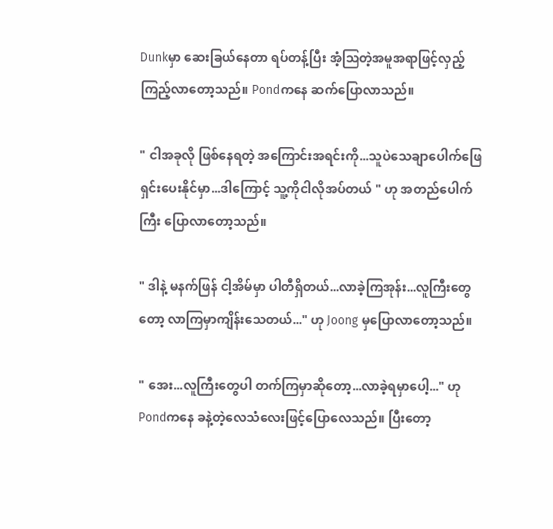Dunkမှာ ဆေးခြယ်နေတာ ရပ်တန့်ပြီး အံ့ဩတဲ့အမူအရာဖြင့်လှည့်ကြည့်လာတော့သည်။ Pondကနေ ဆက်ပြောလာသည်။

" ငါအခုလို ဖြစ်နေရတဲ့ အကြောင်းအရင်းကို...သူပဲသေချာပေါက်ဖြေရှင်းပေးနိုင်မှာ...ဒါကြောင့် သူ့ကိုငါလိုအပ်တယ် " ဟု အတည်ပေါက်ကြီး ပြောလာတော့သည်။

" ဒါနဲ့ မနက်ဖြန် ငါ့အိမ်မှာ ပါတီရှိတယ်...လာခဲ့ကြအုန်း...လူကြီးတွေတော့ လာကြမှာကျိန်းသေတယ်..." ဟု Joong မှပြောလာတော့သည်။

" အေး...လူကြီးတွေပါ တက်ကြမှာဆိုတော့...လာခဲ့ရမှာပေါ့..." ဟု Pondကနေ ခနဲ့တဲ့လေသံလေးဖြင့်ပြောလေသည်။ ပြီးတော့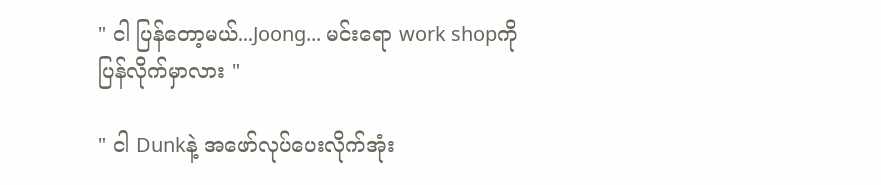" ငါ ပြန်တော့မယ်...Joong... မင်းရော work shopကိုပြန်လိုက်မှာလား "

" ငါ Dunkနဲ့ အဖော်လုပ်ပေးလိုက်အုံး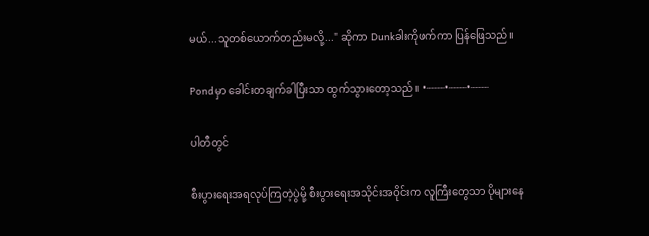မယ်...သူတစ်ယောက်တည်းမလို့..." ဆိုကာ Dunkခါးကိုဖက်ကာ ပြန်ဖြေသည်။

Pondမှာ ခေါင်းတချက်ခါပြီးသာ ထွက်သွားတော့သည်။ •┈┈┈•┈┈┈•┈┈┈

ပါတီတွင်

စီးပွားရေးအရလုပ်ကြတဲ့ပွဲမို့ စီးပွားရေးအသိုင်းအဝိုင်းက လူကြီးတွေသာ ပိုများနေ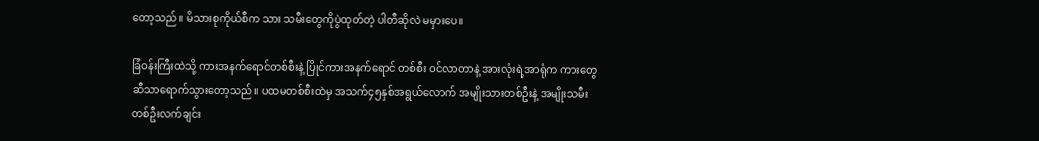တော့သည်။ မိသားစုကိုယ်စီက သား သမီးတွေကိုပွဲထုတ်တဲ့ ပါတီဆိုလဲ မမှားပေ။

ခြံဝန်းကြီးထဲသို့ ကားအနက်ရောင်တစ်စီးနဲ့ ပြိုင်ကားအနက်ရောင် တစ်စီး ဝင်လာတာနဲ့ အားလုံးရဲ့အာရုံက ကားတွေဆီသာရောက်သွားတော့သည်။ ပထမတစ်စီးထဲမှ အသက်၄၅နှစ်အရွယ်လောက် အမျိုးသားတစ်ဦးနဲ့ အမျိုးသမီးတစ်ဦးလက်ချင်း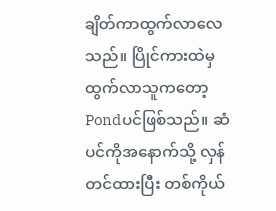ချိတ်ကာထွက်လာလေသည်။ ပြိုင်ကားထဲမှ ထွက်လာသူကတော့ Pondပင်ဖြစ်သည်။ ဆံပင်ကိုအနောက်သို့ လှန်တင်ထားပြီး တစ်ကိုယ်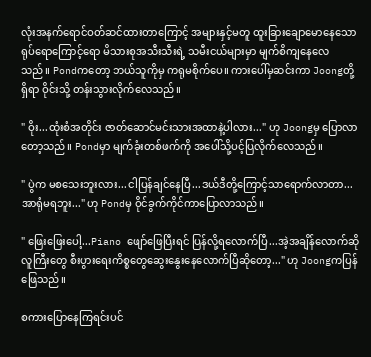လုံးအနက်ရောင်ဝတ်ဆင်ထားတာကြောင့် အများနှင့်မတူ ထူးခြားချောမောနေသောရုပ်ရောကြောင့်ရော မိသားစုအသီးသီးရဲ့ သမီးငယ်များမှာ မျက်စိကျနေလေသည်။ Pondကတော့ ဘယ်သူကိုမှ ကရုမစိုက်ပေ။ ကားပေါ်မှဆင်းကာ Joongတို့ရှိရာ ဝိုင်းသို့ တန်းသွားလိုက်လေသည်။

" ဝိုး...ထုံးစံအတိုင်း ဇာတ်ဆောင်မင်းသားအထာနဲ့ပါလား..." ဟု Joongမှ ပြောလာတော့သည်။ Pondမှာ မျက်ခုံးတစ်ဖက်ကို အပေါ်သို့ပင့်ပြလိုက်လေသည်။

" ပွဲက မစသေးဘူးလား...ငါပြန်ချင်နေပြီ...ဒယ်ဒီတို့ကြောင့်သာရောက်လာတာ...အာရုံမရဘူး..." ဟု Pondမှ ဝိုင်ခွက်ကိုင်ကာပြောလာသည်။

" ဖြေးဖြေးပေါ့...Piano ဖျော်ဖြေပြီးရင် ပြန်လို့ရလောက်ပြီ...အဲ့အချိန်လောက်ဆို လူကြီးတွေ စီးပွားရေးကိစ္စတွေဆွေးနွေးနေလောက်ပြီဆိုတော့..." ဟု Joongကပြန်ဖြေသည်။

စကားပြောနေကြရင်းပင်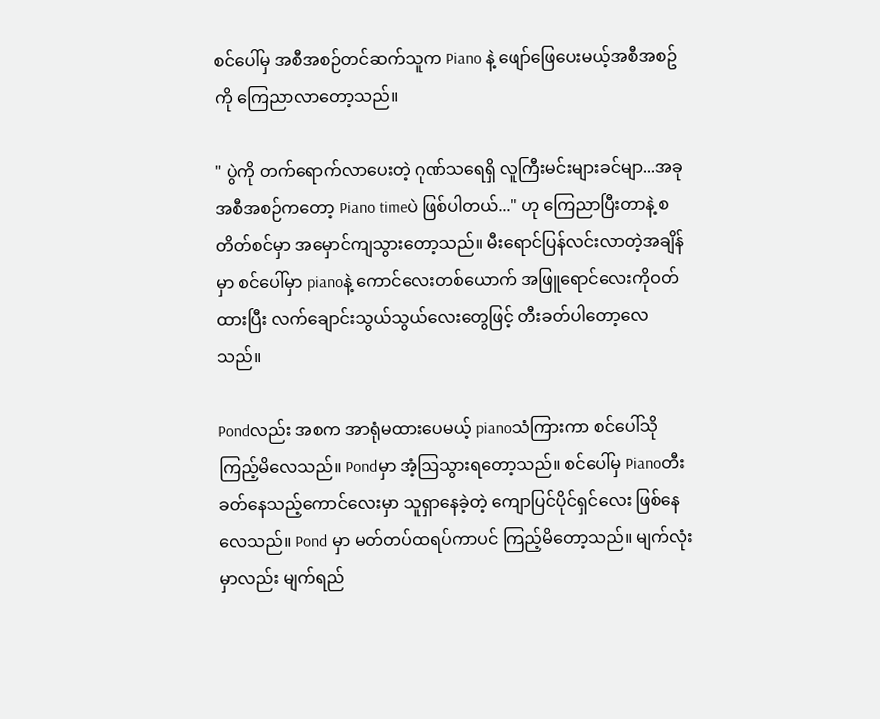စင်ပေါ်မှ အစီအစဉ်တင်ဆက်သူက Piano နဲ့ ဖျော်ဖြေပေးမယ့်အစီအစဥ်ကို ကြေညာလာတော့သည်။

" ပွဲကို တက်ရောက်လာပေးတဲ့ ဂုဏ်သရေရှိ လူကြီးမင်းများခင်မျာ...အခု အစီအစဉ်ကတော့ Piano timeပဲ ဖြစ်ပါတယ်..." ဟု ကြေညာပြီးတာနဲ့ စတိတ်စင်မှာ အမှောင်ကျသွားတော့သည်။ မီးရောင်ပြန်လင်းလာတဲ့အချိန်မှာ စင်ပေါ်မှာ pianoနဲ့ ကောင်လေးတစ်ယောက် အဖြူရောင်လေးကိုဝတ်ထားပြီး လက်ချောင်းသွယ်သွယ်လေးတွေဖြင့် တီးခတ်ပါတော့လေသည်။

Pondလည်း အစက အာရုံမထားပေမယ့် pianoသံကြားကာ စင်ပေါ်သိုကြည့်မိလေသည်။ Pondမှာ အံ့ဩသွားရတော့သည်။ စင်ပေါ်မှ Pianoတီးခတ်နေသည့်ကောင်လေးမှာ သူရှာနေခဲ့တဲ့ ကျောပြင်ပိုင်ရှင်လေး ဖြစ်နေလေသည်။ Pond မှာ မတ်တပ်ထရပ်ကာပင် ကြည့်မိတော့သည်။ မျက်လုံးမှာလည်း မျက်ရည်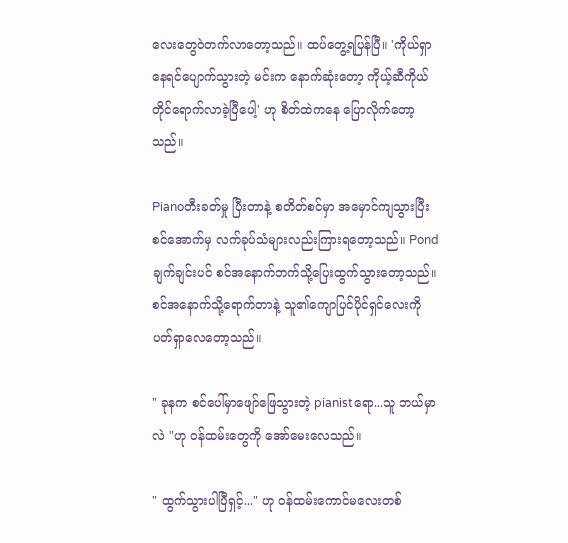လေးတွေဝဲတက်လာတော့သည်။ ထပ်တွေ့ရပြန်ပြီ။ 'ကိုယ်ရှာနေရင်ပျောက်သွားတဲ့ မင်းက နောက်ဆုံးတော့ ကိုယ့်ဆီကိုယ်တိုင်ရောက်လာခဲ့ပြီပေါ့' ဟု စိတ်ထဲကနေ ပြောလိုက်တော့သည်။

Pianoတီးခတ်မှု ပြီးတာနဲ့ စတိတ်စင်မှာ အမှောင်ကျသွားပြီး စင်အောက်မှ လက်ခုပ်သံများလည်းကြားရတော့သည်။ Pond ချက်ချင်းပင် စင်အနောက်ဘက်သို့ပြေးထွက်သွားတော့သည်။ စင်အနောက်သို့ရောက်တာနဲ့ သူ၏ကျောပြင်ပိုင်ရှင်လေးကို ပတ်ရှာလေတော့သည်။

" ခုနက စင်ပေါ်မှာဖျော်ဖြေသွားတဲ့ pianistရော...သူ ဘယ်မှာလဲ "ဟု ဝန်ထမ်းတွေကို အော်မေးလေသည်။

" ထွက်သွားပါပြီရှင့်..." ဟု ဝန်ထမ်းကောင်မလေးတစ်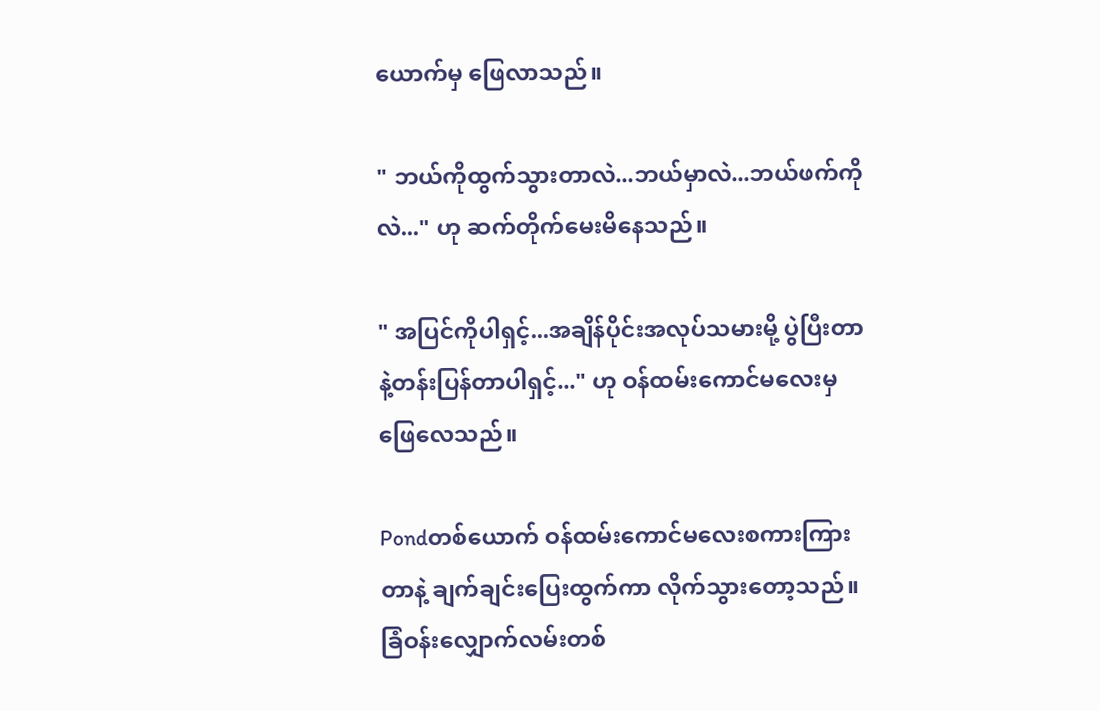ယောက်မှ ဖြေလာသည်။

" ဘယ်ကိုထွက်သွားတာလဲ...ဘယ်မှာလဲ...ဘယ်ဖက်ကိုလဲ..." ဟု ဆက်တိုက်မေးမိနေသည်။

" အပြင်ကိုပါရှင့်...အချိန်ပိုင်းအလုပ်သမားမို့ ပွဲပြီးတာနဲ့တန်းပြန်တာပါရှင့်..." ဟု ဝန်ထမ်းကောင်မလေးမှ ဖြေလေသည်။

Pondတစ်ယောက် ဝန်ထမ်းကောင်မလေးစကားကြားတာနဲ့ ချက်ချင်းပြေးထွက်ကာ လိုက်သွားတော့သည်။ ခြံဝန်းလျှောက်လမ်းတစ်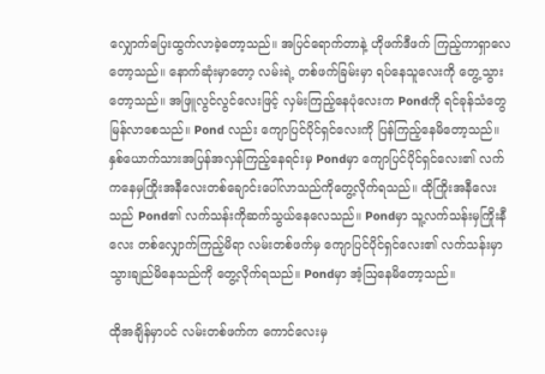လျှောက်ပြေးထွက်လာခဲ့တော့သည်။ အပြင်ရောက်တာနဲ့ ဟိုဖက်ဒီဖက် ကြည့်ကာရှာလေတော့သည်။ နောက်ဆုံးမှာတော့ လမ်းရဲ့ တစ်ဖက်ခြမ်းမှာ ရပ်နေသူလေးကို တွေ့သွားတော့သည်။ အဖြူလွင်လွင်လေးဖြင့် လှမ်းကြည့်နေပုံလေးက Pondကို ရင်ခုန်သံတွေမြန်လာစေသည်။ Pond လည်း ကျောပြင်ပိုင်ရှင်လေးကို ပြန်ကြည့်နေမိတော့သည်။ နှစ်ယောက်သားအပြန်အလှန်ကြည့်နေရင်းမှ Pondမှာ ကျောပြင်ပိုင်ရှင်လေး၏ လက်ကနေမှကြိုးအနီလေးတစ်ချောင်းပေါ်လာသည်ကိုတွေ့လိုက်ရသည်။ ထိုကြိုးအနီလေးသည် Pond၏ လက်သန်းကိုဆက်သွယ်နေလေသည်။ Pondမှာ သူ့လက်သန်းမှကြိုးနီလေး တစ်လျှောက်ကြည့်မိရာ လမ်းတစ်ဖက်မှ ကျောပြင်ပိုင်ရှင်လေး၏ လက်သန်းမှာသွားချည်မိနေသည်ကို တွေ့လိုက်ရသည်။ Pondမှာ အံ့ဩနေမိတော့သည်။

ထိုအချိန်မှာပင် လမ်းတစ်ဖက်က ကောင်လေးမှ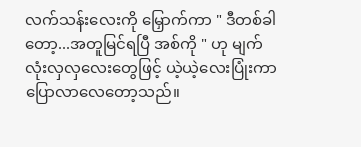လက်သန်းလေးကို မြှောက်ကာ " ဒီတစ်ခါတော့...အတူမြင်ရပြီ အစ်ကို " ဟု မျက်လုံးလှလှလေးတွေဖြင့် ယဲ့ယဲ့လေးပြုံးကာ ပြောလာလေတော့သည်။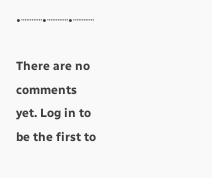•┈┈┈•┈┈┈•┈┈┈

There are no comments yet. Log in to be the first to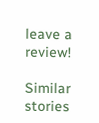leave a review!

Similar stories